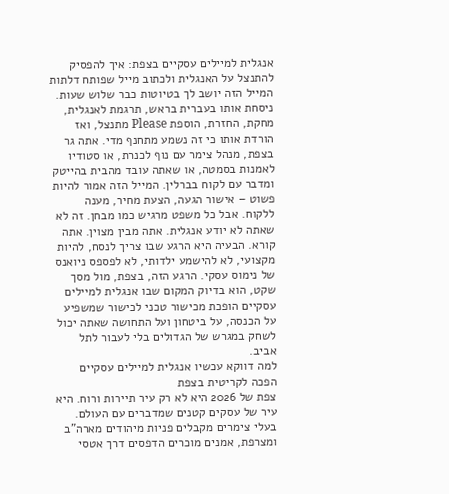אנגלית למיילים עסקיים בצפת: איך להפסיק להתנצל על האנגלית ולכתוב מייל שפותח דלתות
המייל הזה יושב לך בטיוטות כבר שלוש שעות. ניסחת אותו בעברית בראש, תרגמת לאנגלית, מחקת, החזרת, הוספת Please מתנצל, ואז הורדת אותו כי זה נשמע מתחנף מדי. אתה גר בצפת, מנהל צימר עם נוף לכנרת, או סטודיו לאמנות בסמטה, או שאתה עובד מהבית בהייטק ומדבר עם לקוח בברלין. המייל הזה אמור להיות פשוט – אישור הגעה, הצעת מחיר, מענה ללקוח. אבל כל משפט מרגיש כמו מבחן. זה לא שאתה לא יודע אנגלית. אתה מבין מצוין. אתה קורא. הבעיה היא הרגע שבו צריך לנסח, להיות מקצועי, לא להישמע ילדותי, לא לפספס ניואנס של נימוס עסקי. הרגע הזה, בצפת, מול מסך שקט, הוא בדיוק המקום שבו אנגלית למיילים עסקיים הופכת מכישור טכני לכישור שמשפיע על הכנסה, על ביטחון ועל התחושה שאתה יכול לשחק במגרש של הגדולים בלי לעבור לתל אביב.
למה דווקא עכשיו אנגלית למיילים עסקיים הפכה לקריטית בצפת
צפת של 2026 היא לא רק עיר תיירות ורוח. היא עיר של עסקים קטנים שמדברים עם העולם. בעלי צימרים מקבלים פניות מיהודים מארה"ב ומצרפת, אמנים מוכרים הדפסים דרך אטסי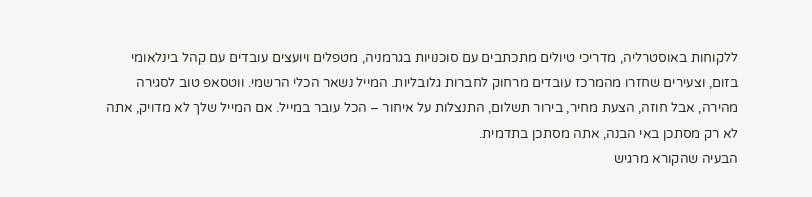ללקוחות באוסטרליה, מדריכי טיולים מתכתבים עם סוכנויות בגרמניה, מטפלים ויועצים עובדים עם קהל בינלאומי בזום, וצעירים שחזרו מהמרכז עובדים מרחוק לחברות גלובליות. המייל נשאר הכלי הרשמי. ווטסאפ טוב לסגירה מהירה, אבל חוזה, הצעת מחיר, בירור תשלום, התנצלות על איחור – הכל עובר במייל. אם המייל שלך לא מדויק, אתה לא רק מסתכן באי הבנה, אתה מסתכן בתדמית.
הבעיה שהקורא מרגיש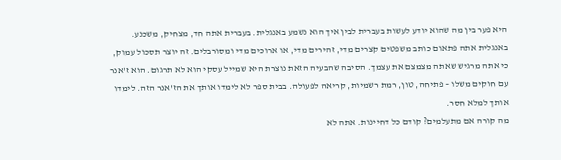היא פער בין מה שהוא יודע לעשות בעברית לבין איך הוא נשמע באנגלית. בעברית אתה חד, מצחיק, משכנע. באנגלית אתה פתאום כותב משפטים קצרים מדי, זהירים מדי, או ארוכים מדי ומסורבלים. זה יוצר תסכול עמוק, כי אתה מרגיש שאתה מצמצם את עצמך. הסיבה שהבעיה הזאת נוצרת היא שמייל עסקי הוא לא תרגום. הוא ז'אנר עם חוקים משלו – פתיחה, טון, רמת רשמיות, קריאה לפעולה. בבית ספר לא לימדו אותך את הז'אנר הזה. לימדו אותך למלא חסר.
מה קורה אם מתעלמים? קודם כל דחיינות. אתה לא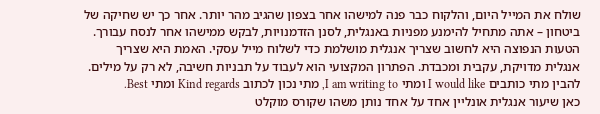שולח את המייל היום, והלקוח כבר פנה למישהו אחר בצפון שהגיב מהר יותר. אחר כך יש שחיקה של ביטחון – אתה מתחיל להימנע מפניות באנגלית, לסנן הזדמנויות, לבקש ממישהו אחר לנסח עבורך. הטעות הנפוצה היא לחשוב שצריך אנגלית מושלמת כדי לשלוח מייל עסקי. האמת היא שצריך אנגלית מדויקת, עקבית ומכבדת. הפתרון המקצועי הוא לעבוד על תבניות חשיבה, לא רק על מילים. להבין מתי כותבים I would like ומתי I am writing to, מתי נכון לכתוב Kind regards ומתי Best.
כאן שיעור אנגלית אונליין אחד על אחד נותן משהו שקורס מוקלט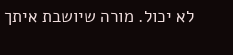לא יכול. מורה שיושבת איתך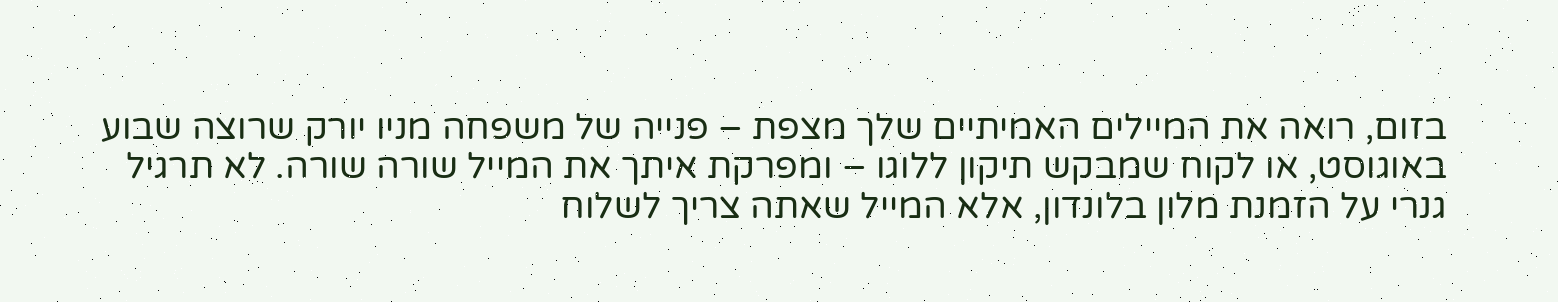בזום, רואה את המיילים האמיתיים שלך מצפת – פנייה של משפחה מניו יורק שרוצה שבוע באוגוסט, או לקוח שמבקש תיקון ללוגו – ומפרקת איתך את המייל שורה שורה. לא תרגיל גנרי על הזמנת מלון בלונדון, אלא המייל שאתה צריך לשלוח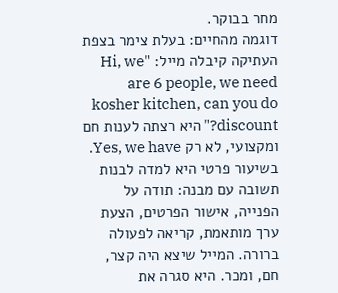מחר בבוקר.
דוגמה מהחיים: בעלת צימר בצפת העתיקה קיבלה מייל: "Hi, we are 6 people, we need kosher kitchen, can you do discount?" היא רצתה לענות חם ומקצועי, לא רק Yes, we have. בשיעור פרטי היא למדה לבנות תשובה עם מבנה: תודה על הפנייה, אישור הפרטים, הצעת ערך מותאמת, קריאה לפעולה ברורה. המייל שיצא היה קצר, חם, ומכר. היא סגרה את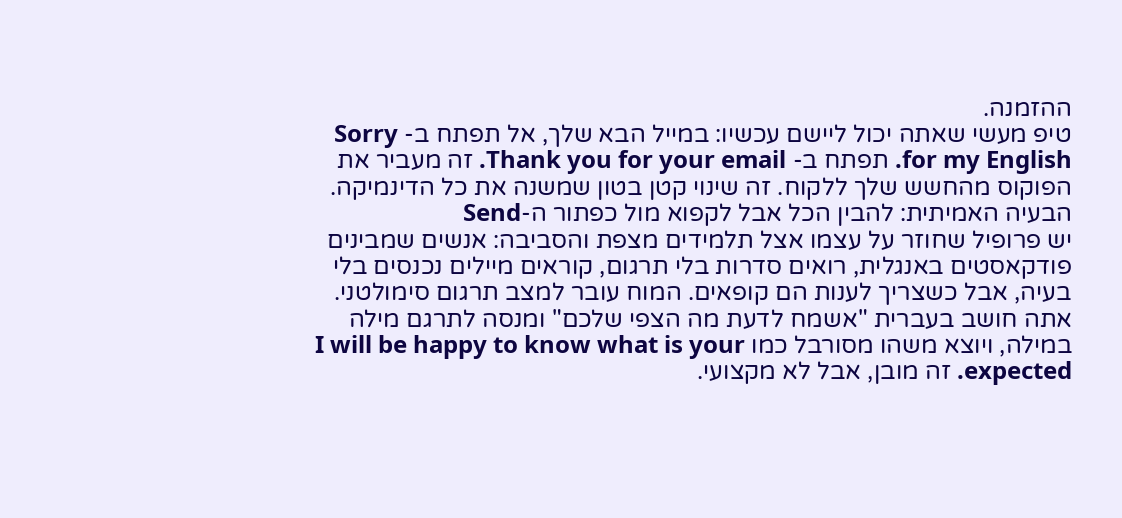ההזמנה.
טיפ מעשי שאתה יכול ליישם עכשיו: במייל הבא שלך, אל תפתח ב- Sorry for my English. תפתח ב- Thank you for your email. זה מעביר את הפוקוס מהחשש שלך ללקוח. זה שינוי קטן בטון שמשנה את כל הדינמיקה.
הבעיה האמיתית: להבין הכל אבל לקפוא מול כפתור ה-Send
יש פרופיל שחוזר על עצמו אצל תלמידים מצפת והסביבה: אנשים שמבינים פודקאסטים באנגלית, רואים סדרות בלי תרגום, קוראים מיילים נכנסים בלי בעיה, אבל כשצריך לענות הם קופאים. המוח עובר למצב תרגום סימולטני. אתה חושב בעברית "אשמח לדעת מה הצפי שלכם" ומנסה לתרגם מילה במילה, ויוצא משהו מסורבל כמו I will be happy to know what is your expected. זה מובן, אבל לא מקצועי.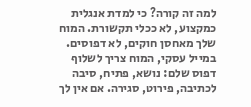למה זה קורה? כי למדת אנגלית כמקצוע, לא ככלי תקשורת. המוח שלך מאחסן חוקים, לא דפוסים. במייל עסקי, המוח צריך לשלוף דפוס שלם: נושא, פתיח, סיבה לכתיבה, פירוט, סגירה. אם אין לך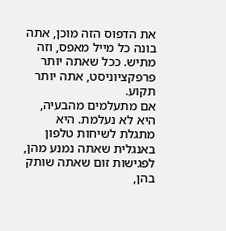את הדפוס הזה מוכן, אתה בונה כל מייל מאפס, וזה מתיש. ככל שאתה יותר פרפקציוניסט, אתה יותר תקוע.
אם מתעלמים מהבעיה, היא לא נעלמת. היא מתגלת לשיחות טלפון באנגלית שאתה נמנע מהן, לפגישות זום שאתה שותק בהן,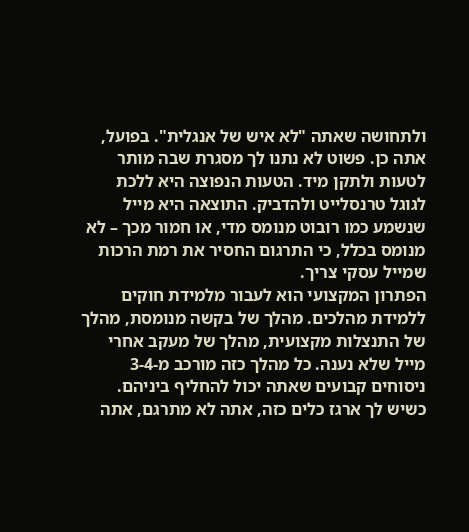ולתחושה שאתה "לא איש של אנגלית". בפועל, אתה כן. פשוט לא נתנו לך מסגרת שבה מותר לטעות ולתקן מיד. הטעות הנפוצה היא ללכת לגוגל טרנסלייט ולהדביק. התוצאה היא מייל שנשמע כמו רובוט מנומס מדי, או חמור מכך – לא מנומס בכלל, כי התרגום החסיר את רמת הרכות שמייל עסקי צריך.
הפתרון המקצועי הוא לעבור מלמידת חוקים ללמידת מהלכים. מהלך של בקשה מנומסת, מהלך של התנצלות מקצועית, מהלך של מעקב אחרי מייל שלא נענה. כל מהלך כזה מורכב מ-3-4 ניסוחים קבועים שאתה יכול להחליף ביניהם. כשיש לך ארגז כלים כזה, אתה לא מתרגם, אתה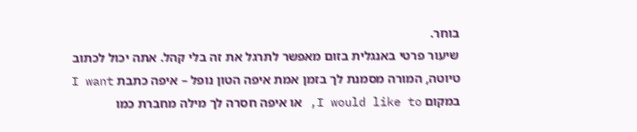בוחר.
שיעור פרטי באנגלית בזום מאפשר לתרגל את זה בלי קהל. אתה יכול לכתוב טיוטה, המורה מסמנת לך בזמן אמת איפה הטון נופל – איפה כתבת I want במקום I would like to, או איפה חסרה לך מילה מחברת כמו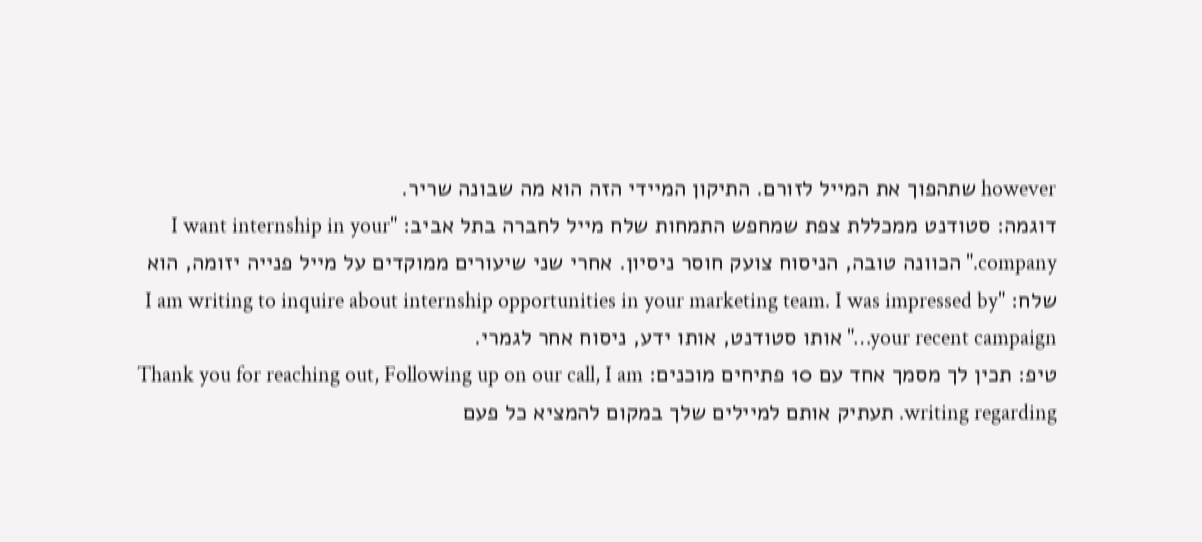however שתהפוך את המייל לזורם. התיקון המיידי הזה הוא מה שבונה שריר.
דוגמה: סטודנט ממכללת צפת שמחפש התמחות שלח מייל לחברה בתל אביב: "I want internship in your company." הכוונה טובה, הניסוח צועק חוסר ניסיון. אחרי שני שיעורים ממוקדים על מייל פנייה יזומה, הוא שלח: "I am writing to inquire about internship opportunities in your marketing team. I was impressed by your recent campaign…" אותו סטודנט, אותו ידע, ניסוח אחר לגמרי.
טיפ: תכין לך מסמך אחד עם 10 פתיחים מוכנים: Thank you for reaching out, Following up on our call, I am writing regarding. תעתיק אותם למיילים שלך במקום להמציא כל פעם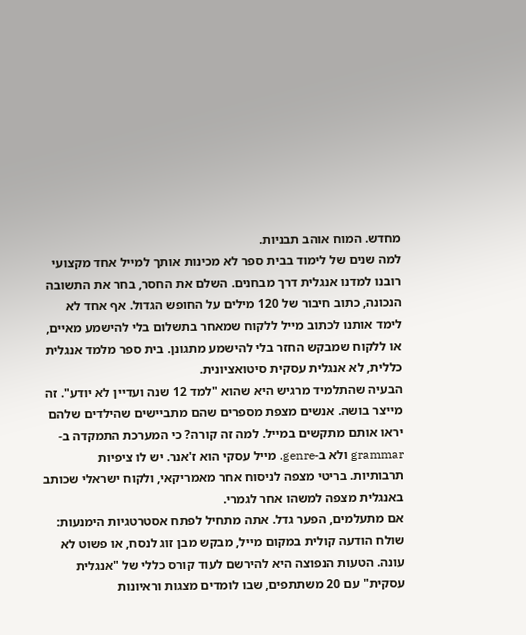מחדש. המוח אוהב תבניות.
למה שנים של לימוד בבית ספר לא מכינות אותך למייל אחד מקצועי
רובנו למדנו אנגלית דרך מבחנים. השלם את החסר, בחר את התשובה הנכונה, כתוב חיבור של 120 מילים על החופש הגדול. אף אחד לא לימד אותנו לכתוב מייל ללקוח שמאחר בתשלום בלי להישמע מאיים, או ללקוח שמבקש החזר בלי להישמע מתגונן. בית ספר מלמד אנגלית כללית, לא אנגלית עסקית סיטואציונית.
הבעיה שהתלמיד מרגיש היא שהוא "למד 12 שנה ועדיין לא יודע". זה מייצר בושה. אנשים מצפת מספרים שהם מתביישים שהילדים שלהם יראו אותם מתקשים במייל. למה זה קורה? כי המערכת התמקדה ב-grammar ולא ב-genre. מייל עסקי הוא ז'אנר. יש לו ציפיות תרבותיות. בריטי מצפה לניסוח אחר מאמריקאי, ולקוח ישראלי שכותב באנגלית מצפה למשהו אחר לגמרי.
אם מתעלמים, הפער גדל. אתה מתחיל לפתח אסטרטגיות הימנעות: שולח הודעה קולית במקום מייל, מבקש מבן זוג לנסח, או פשוט לא עונה. הטעות הנפוצה היא להירשם לעוד קורס כללי של "אנגלית עסקית" עם 20 משתתפים, שבו לומדים מצגות וראיונות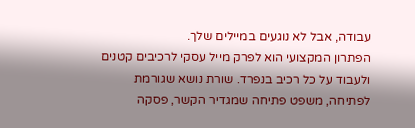עבודה, אבל לא נוגעים במיילים שלך.
הפתרון המקצועי הוא לפרק מייל עסקי לרכיבים קטנים ולעבוד על כל רכיב בנפרד. שורת נושא שגורמת לפתיחה, משפט פתיחה שמגדיר הקשר, פסקה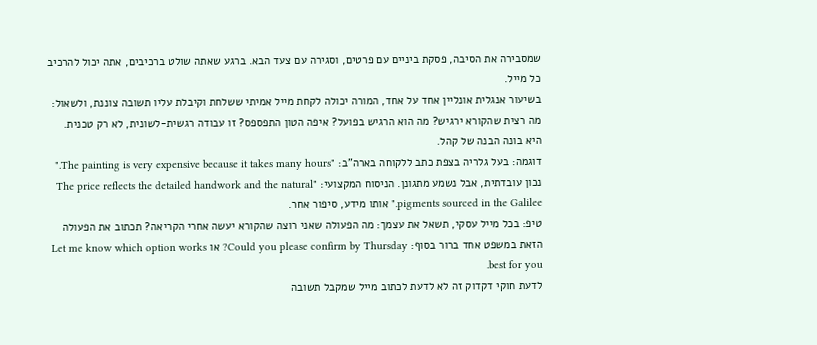שמסבירה את הסיבה, פסקת ביניים עם פרטים, וסגירה עם צעד הבא. ברגע שאתה שולט ברכיבים, אתה יכול להרכיב כל מייל.
בשיעור אנגלית אונליין אחד על אחד, המורה יכולה לקחת מייל אמיתי ששלחת וקיבלת עליו תשובה צוננת, ולשאול: מה רצית שהקורא ירגיש? מה הוא הרגיש בפועל? איפה הטון התפספס? זו עבודה רגשית-לשונית, לא רק טכנית. היא בונה הבנה של קהל.
דוגמה: בעל גלריה בצפת כתב ללקוחה בארה"ב: "The painting is very expensive because it takes many hours." נכון עובדתית, אבל נשמע מתגונן. הניסוח המקצועי: "The price reflects the detailed handwork and the natural pigments sourced in the Galilee." אותו מידע, סיפור אחר.
טיפ: בכל מייל עסקי, תשאל את עצמך: מה הפעולה שאני רוצה שהקורא יעשה אחרי הקריאה? תכתוב את הפעולה הזאת במשפט אחד ברור בסוף: Could you please confirm by Thursday? או Let me know which option works best for you.
לדעת חוקי דקדוק זה לא לדעת לכתוב מייל שמקבל תשובה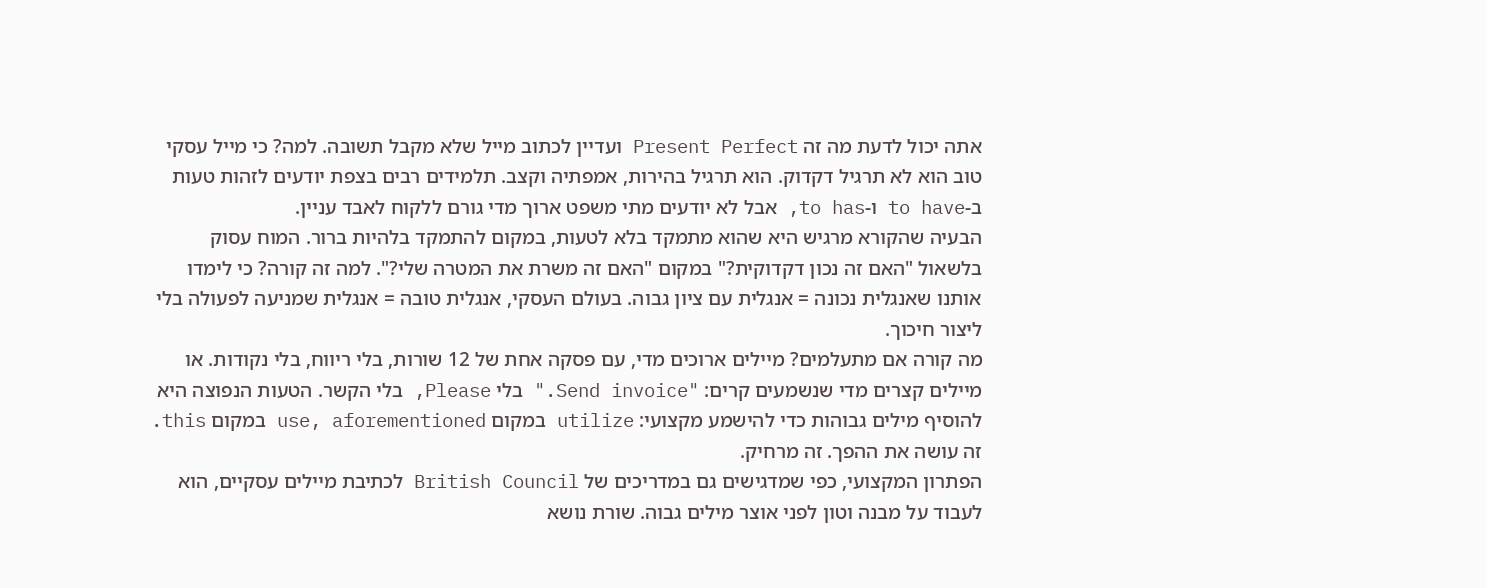אתה יכול לדעת מה זה Present Perfect ועדיין לכתוב מייל שלא מקבל תשובה. למה? כי מייל עסקי טוב הוא לא תרגיל דקדוק. הוא תרגיל בהירות, אמפתיה וקצב. תלמידים רבים בצפת יודעים לזהות טעות ב-to have ו-to has, אבל לא יודעים מתי משפט ארוך מדי גורם ללקוח לאבד עניין.
הבעיה שהקורא מרגיש היא שהוא מתמקד בלא לטעות, במקום להתמקד בלהיות ברור. המוח עסוק בלשאול "האם זה נכון דקדוקית?" במקום "האם זה משרת את המטרה שלי?". למה זה קורה? כי לימדו אותנו שאנגלית נכונה = אנגלית עם ציון גבוה. בעולם העסקי, אנגלית טובה = אנגלית שמניעה לפעולה בלי ליצור חיכוך.
מה קורה אם מתעלמים? מיילים ארוכים מדי, עם פסקה אחת של 12 שורות, בלי ריווח, בלי נקודות. או מיילים קצרים מדי שנשמעים קרים: "Send invoice." בלי Please, בלי הקשר. הטעות הנפוצה היא להוסיף מילים גבוהות כדי להישמע מקצועי: utilize במקום use, aforementioned במקום this. זה עושה את ההפך. זה מרחיק.
הפתרון המקצועי, כפי שמדגישים גם במדריכים של British Council לכתיבת מיילים עסקיים, הוא לעבוד על מבנה וטון לפני אוצר מילים גבוה. שורת נושא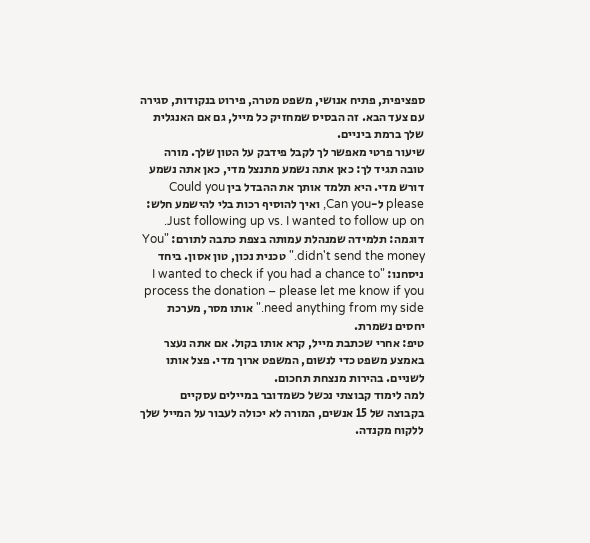ספציפית, פתיח אנושי, משפט מטרה, פירוט בנקודות, סגירה עם צעד הבא. זה הבסיס שמחזיק כל מייל, גם אם האנגלית שלך ברמת ביניים.
שיעור פרטי מאפשר לך לקבל פידבק על הטון שלך. מורה טובה תגיד לך: כאן אתה נשמע מתנצל מדי, כאן אתה נשמע דורש מדי. היא תלמד אותך את ההבדל בין Could you please ל-Can you, ואיך להוסיף רכות בלי להישמע חלש: Just following up vs. I wanted to follow up on.
דוגמה: תלמידה שמנהלת עמותה בצפת כתבה לתורם: "You didn't send the money." טכנית נכון, טון אסון. ביחד ניסחנו: "I wanted to check if you had a chance to process the donation – please let me know if you need anything from my side." אותו מסר, מערכת יחסים נשמרת.
טיפ: אחרי שכתבת מייל, קרא אותו בקול. אם אתה נעצר באמצע משפט כדי לנשום, המשפט ארוך מדי. פצל אותו לשניים. בהירות מנצחת תחכום.
למה לימוד קבוצתי נכשל כשמדובר במיילים עסקיים
בקבוצה של 15 אנשים, המורה לא יכולה לעבור על המייל שלך ללקוח מקנדה.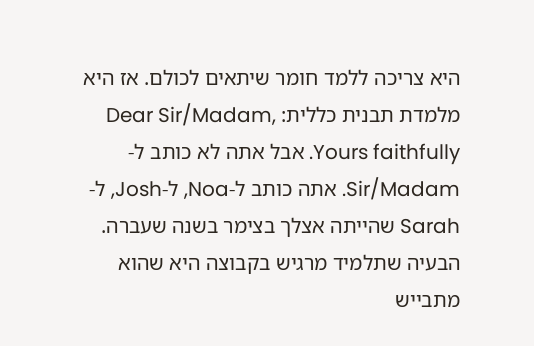היא צריכה ללמד חומר שיתאים לכולם. אז היא מלמדת תבנית כללית: Dear Sir/Madam, Yours faithfully. אבל אתה לא כותב ל-Sir/Madam. אתה כותב ל-Noa, ל-Josh, ל-Sarah שהייתה אצלך בצימר בשנה שעברה.
הבעיה שתלמיד מרגיש בקבוצה היא שהוא מתבייש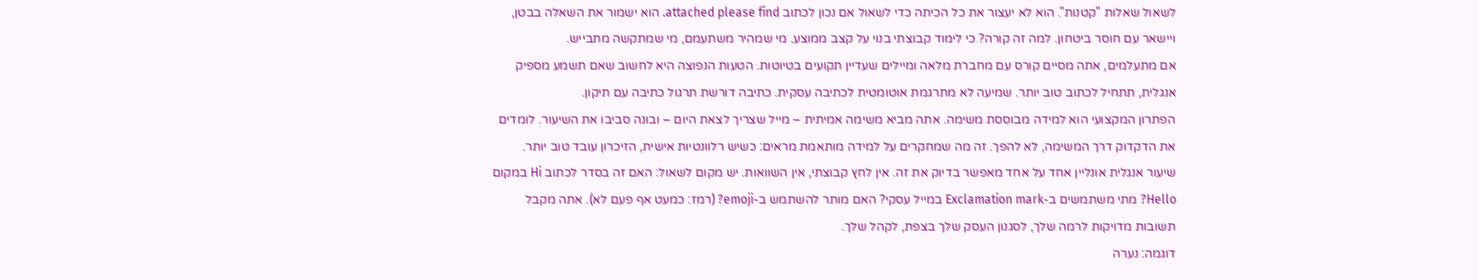לשאול שאלות "קטנות". הוא לא יעצור את כל הכיתה כדי לשאול אם נכון לכתוב attached please find. הוא ישמור את השאלה בבטן, ויישאר עם חוסר ביטחון. למה זה קורה? כי לימוד קבוצתי בנוי על קצב ממוצע. מי שמהיר משתעמם, מי שמתקשה מתבייש.
אם מתעלמים, אתה מסיים קורס עם מחברת מלאה ומיילים שעדיין תקועים בטיוטות. הטעות הנפוצה היא לחשוב שאם תשמע מספיק אנגלית, תתחיל לכתוב טוב יותר. שמיעה לא מתרגמת אוטומטית לכתיבה עסקית. כתיבה דורשת תרגול כתיבה עם תיקון.
הפתרון המקצועי הוא למידה מבוססת משימה. אתה מביא משימה אמיתית – מייל שצריך לצאת היום – ובונה סביבו את השיעור. לומדים את הדקדוק דרך המשימה, לא להפך. זה מה שמחקרים על למידה מותאמת מראים: כשיש רלוונטיות אישית, הזיכרון עובד טוב יותר.
שיעור אנגלית אונליין אחד על אחד מאפשר בדיוק את זה. אין לחץ קבוצתי, אין השוואות. יש מקום לשאול: האם זה בסדר לכתוב Hi במקום Hello? מתי משתמשים ב-Exclamation mark במייל עסקי? האם מותר להשתמש ב-emoji? (רמז: כמעט אף פעם לא). אתה מקבל תשובות מדויקות לרמה שלך, לסגנון העסק שלך בצפת, לקהל שלך.
דוגמה: נערה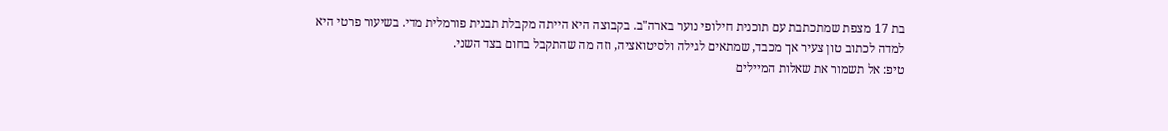בת 17 מצפת שמתכתבת עם תוכנית חילופי נוער בארה"ב. בקבוצה היא הייתה מקבלת תבנית פורמלית מדי. בשיעור פרטי היא למדה לכתוב טון צעיר אך מכבד, שמתאים לגילה ולסיטואציה, וזה מה שהתקבל בחום בצד השני.
טיפ: אל תשמור את שאלות המיילים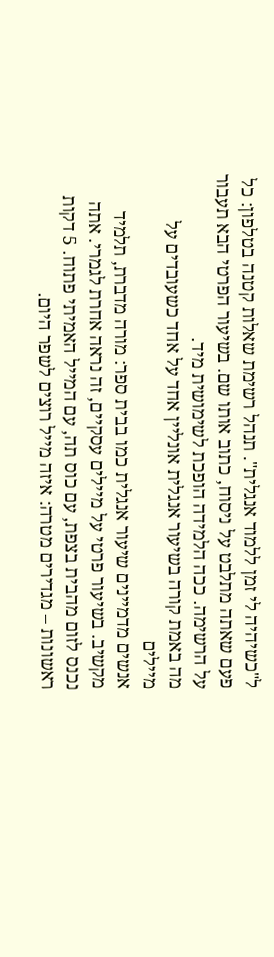ל"כשיהיה לי זמן ללמוד אנגלית". תנהל רשימת שאלות קטנה בטלפון: כל פעם שאתה מתלבט על ניסוח, כתוב אותו שם. בשיעור הפרטי הבא תעבור על הרשימה. ככה הלמידה הופכת לשימושית מיד.
מה באמת קורה בשיעור אנגלית אונליין אחד על אחד כשעובדים על מיילים
אנשים מדמיינים שיעור אנגלית כמו בבית ספר: מורה מדברת, תלמיד מקשיב. בשיעור פרטי על מיילים עסקיים, זה נראה אחרת לגמרי. אתה נכנס לזום מהבית בצפת, עם כוס תה, עם המייל האמיתי פתוח. 5 דקות ראשונות – מגדירים מטרה: איזה מייל רוצים לשפר היום.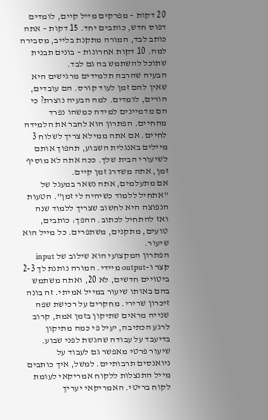20 דקות – מפרקים מייל קיים, לומדים דפוס חדש, כותבים יחד. 15 דקות – אתה כותב לבד, המורה מתקנת בלייב, מסבירה למה. 10 דקות אחרונות – בונים תבנית שתוכל להשתמש בה גם לבד.
הבעיה שהרבה תלמידים מרגישים היא שאין להם זמן לעוד קורס. הם עובדים, הורים, לומדים. למה הבעיה נוצרת? כי הם מדמיינים למידה כמשהו נפרד מהחיים. הפתרון הוא לחבר את הלמידה לחיים. אם אתה ממילא צריך לשלוח 3 מיילים באנגלית השבוע, תהפוך אותם לשיעורי הבית שלך. ככה אתה לא מוסיף זמן, אתה משדרג זמן קיים.
אם מתעלמים, אתה נשאר במעגל של "אתחיל ללמוד כשיהיה לי זמן". הטעות הנפוצה היא לחשוב שצריך ללמוד שנה ואז להתחיל לכתוב. ההפך: כותבים, טועים, מתקנים, משתפרים. כל מייל הוא שיעור.
הפתרון המקצועי הוא שילוב של input קצר ו-output מיידי. המורה נותנת לך 2-3 ביטויים חדשים, לא 20, ואתה משתמש בהם באותו שיעור במייל אמיתי. זה בונה זיכרון שרירי. מחקרים על רכישת שפה שנייה מראים שתיקון בזמן אמת, קרוב לרגע הכתיבה, יעיל פי כמה מתיקון בדיעבד על עבודה שהגשת לפני שבוע.
שיעור פרטי מאפשר גם לעבוד על ניואנסים תרבותיים. למשל, איך כותבים מייל התנצלות ללקוח אמריקאי לעומת לקוח בריטי. האמריקאי יעריך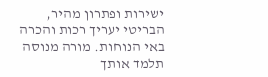ישירות ופתרון מהיר, הבריטי יעריך רכות והכרה באי הנוחות. מורה מנוסה תלמד אותך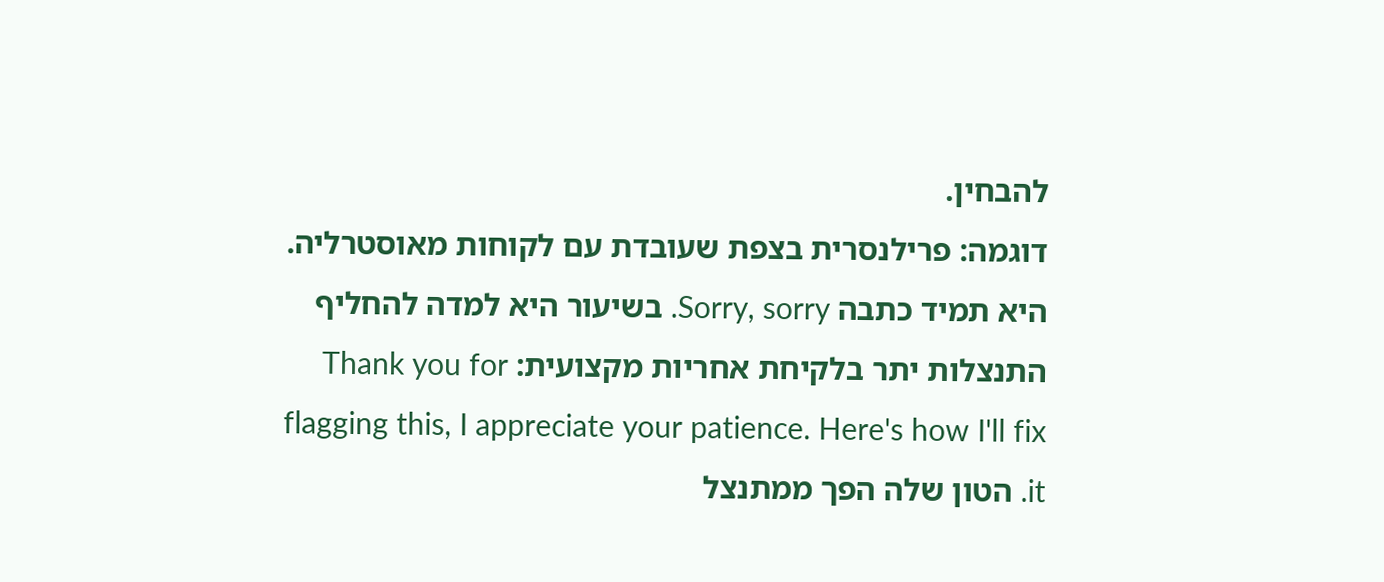להבחין.
דוגמה: פרילנסרית בצפת שעובדת עם לקוחות מאוסטרליה. היא תמיד כתבה Sorry, sorry. בשיעור היא למדה להחליף התנצלות יתר בלקיחת אחריות מקצועית: Thank you for flagging this, I appreciate your patience. Here's how I'll fix it. הטון שלה הפך ממתנצל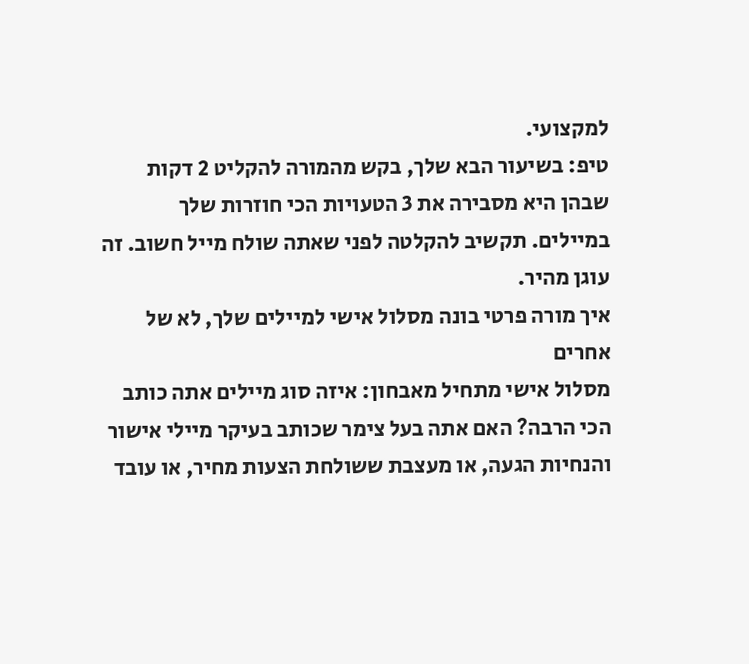למקצועי.
טיפ: בשיעור הבא שלך, בקש מהמורה להקליט 2 דקות שבהן היא מסבירה את 3 הטעויות הכי חוזרות שלך במיילים. תקשיב להקלטה לפני שאתה שולח מייל חשוב. זה עוגן מהיר.
איך מורה פרטי בונה מסלול אישי למיילים שלך, לא של אחרים
מסלול אישי מתחיל מאבחון: איזה סוג מיילים אתה כותב הכי הרבה? האם אתה בעל צימר שכותב בעיקר מיילי אישור והנחיות הגעה, או מעצבת ששולחת הצעות מחיר, או עובד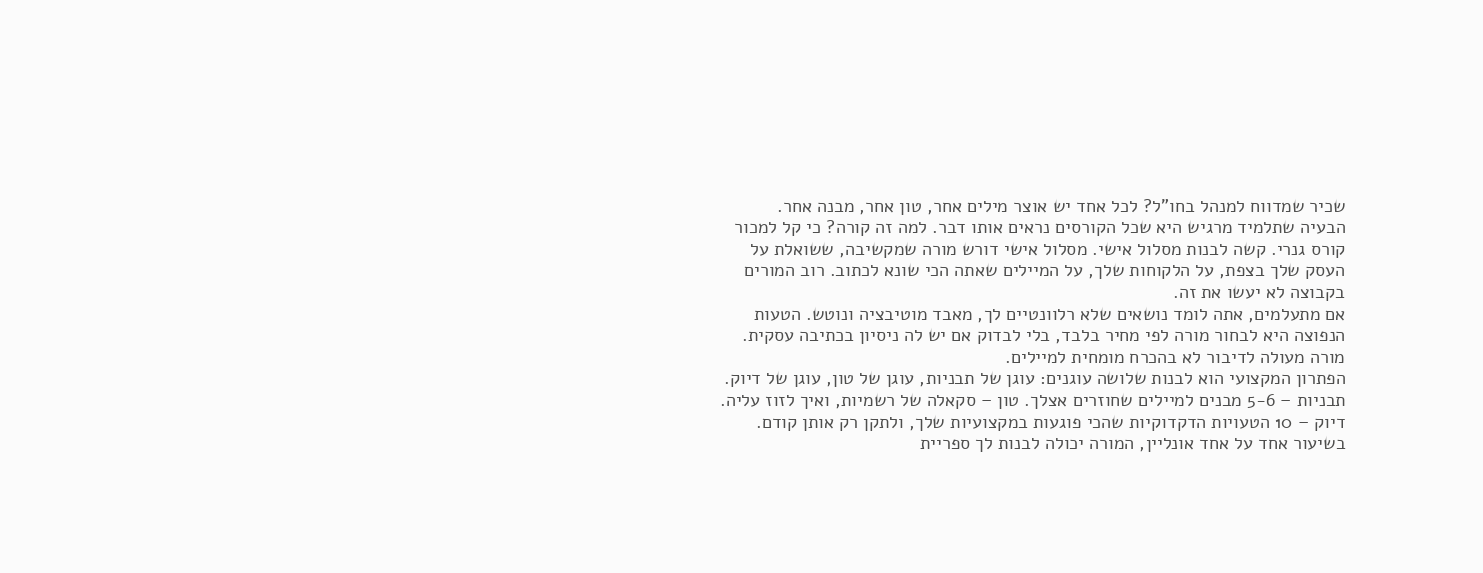שכיר שמדווח למנהל בחו"ל? לכל אחד יש אוצר מילים אחר, טון אחר, מבנה אחר.
הבעיה שתלמיד מרגיש היא שכל הקורסים נראים אותו דבר. למה זה קורה? כי קל למכור קורס גנרי. קשה לבנות מסלול אישי. מסלול אישי דורש מורה שמקשיבה, ששואלת על העסק שלך בצפת, על הלקוחות שלך, על המיילים שאתה הכי שונא לכתוב. רוב המורים בקבוצה לא יעשו את זה.
אם מתעלמים, אתה לומד נושאים שלא רלוונטיים לך, מאבד מוטיבציה ונוטש. הטעות הנפוצה היא לבחור מורה לפי מחיר בלבד, בלי לבדוק אם יש לה ניסיון בכתיבה עסקית. מורה מעולה לדיבור לא בהכרח מומחית למיילים.
הפתרון המקצועי הוא לבנות שלושה עוגנים: עוגן של תבניות, עוגן של טון, עוגן של דיוק. תבניות – 5-6 מבנים למיילים שחוזרים אצלך. טון – סקאלה של רשמיות, ואיך לזוז עליה. דיוק – 10 הטעויות הדקדוקיות שהכי פוגעות במקצועיות שלך, ולתקן רק אותן קודם.
בשיעור אחד על אחד אונליין, המורה יכולה לבנות לך ספריית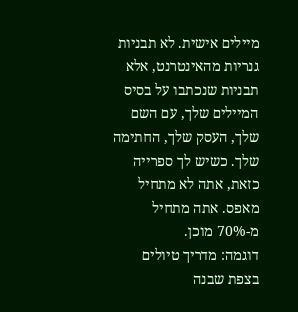מיילים אישית. לא תבניות גנריות מהאינטרנט, אלא תבניות שנכתבו על בסיס המיילים שלך, עם השם שלך, העסק שלך, החתימה שלך. כשיש לך ספרייה כזאת, אתה לא מתחיל מאפס. אתה מתחיל מ-70% מוכן.
דוגמה: מדריך טיולים בצפת שבנה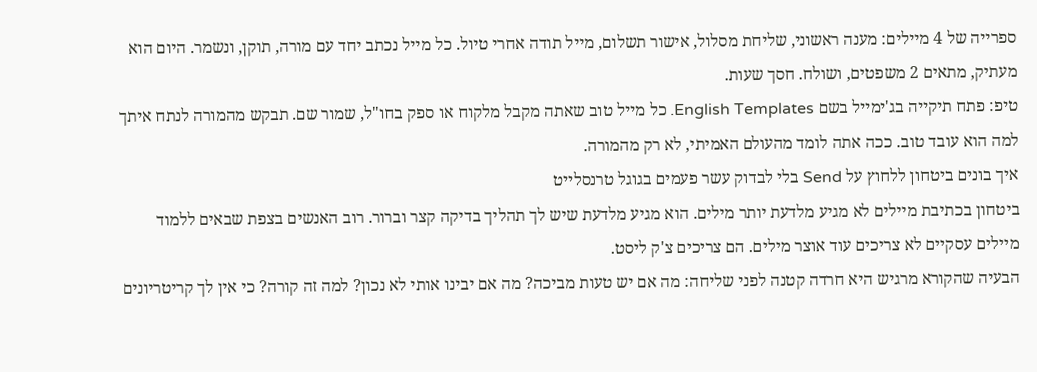ספרייה של 4 מיילים: מענה ראשוני, שליחת מסלול, אישור תשלום, מייל תודה אחרי טיול. כל מייל נכתב יחד עם מורה, תוקן, ונשמר. היום הוא מעתיק, מתאים 2 משפטים, ושולח. חסך שעות.
טיפ: פתח תיקייה בג'ימייל בשם English Templates. כל מייל טוב שאתה מקבל מלקוח או ספק בחו"ל, שמור שם. תבקש מהמורה לנתח איתך למה הוא עובד טוב. ככה אתה לומד מהעולם האמיתי, לא רק מהמורה.
איך בונים ביטחון ללחוץ על Send בלי לבדוק עשר פעמים בגוגל טרנסלייט
ביטחון בכתיבת מיילים לא מגיע מלדעת יותר מילים. הוא מגיע מלדעת שיש לך תהליך בדיקה קצר וברור. רוב האנשים בצפת שבאים ללמוד מיילים עסקיים לא צריכים עוד אוצר מילים. הם צריכים צ'ק ליסט.
הבעיה שהקורא מרגיש היא חרדה קטנה לפני שליחה: מה אם יש טעות מביכה? מה אם יבינו אותי לא נכון? למה זה קורה? כי אין לך קריטריונים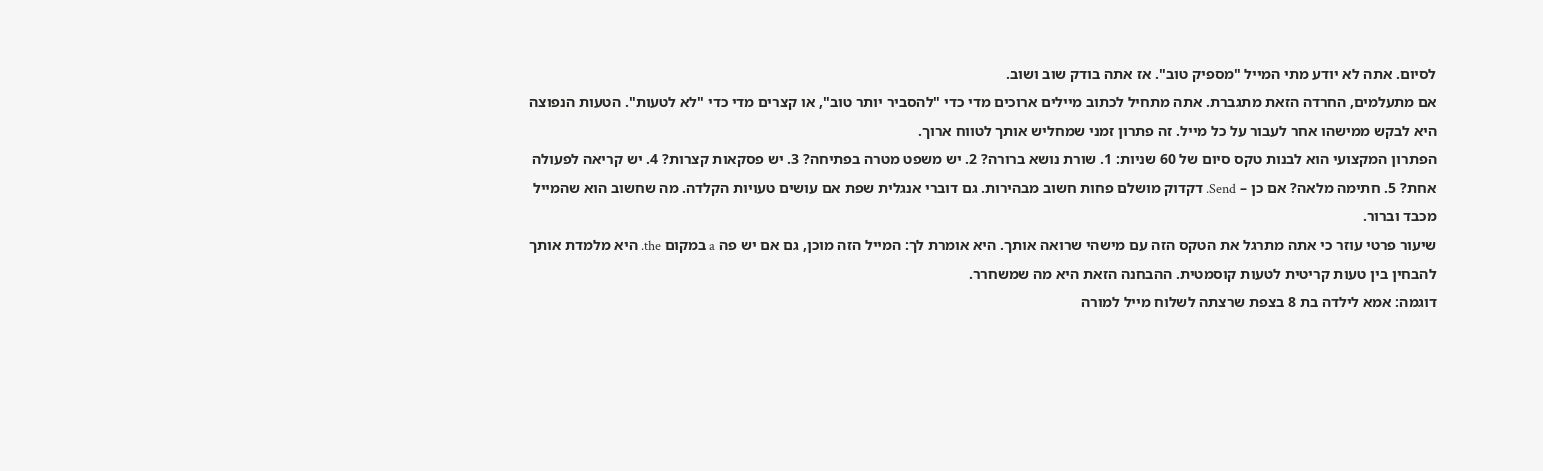לסיום. אתה לא יודע מתי המייל "מספיק טוב". אז אתה בודק שוב ושוב.
אם מתעלמים, החרדה הזאת מתגברת. אתה מתחיל לכתוב מיילים ארוכים מדי כדי "להסביר יותר טוב", או קצרים מדי כדי "לא לטעות". הטעות הנפוצה היא לבקש ממישהו אחר לעבור על כל מייל. זה פתרון זמני שמחליש אותך לטווח ארוך.
הפתרון המקצועי הוא לבנות טקס סיום של 60 שניות: 1. שורת נושא ברורה? 2. יש משפט מטרה בפתיחה? 3. יש פסקאות קצרות? 4. יש קריאה לפעולה אחת? 5. חתימה מלאה? אם כן – Send. דקדוק מושלם פחות חשוב מבהירות. גם דוברי אנגלית שפת אם עושים טעויות הקלדה. מה שחשוב הוא שהמייל מכבד וברור.
שיעור פרטי עוזר כי אתה מתרגל את הטקס הזה עם מישהי שרואה אותך. היא אומרת לך: המייל הזה מוכן, גם אם יש פה a במקום the. היא מלמדת אותך להבחין בין טעות קריטית לטעות קוסמטית. ההבחנה הזאת היא מה שמשחרר.
דוגמה: אמא לילדה בת 8 בצפת שרצתה לשלוח מייל למורה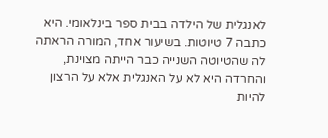לאנגלית של הילדה בבית ספר בינלאומי. היא כתבה 7 טיוטות. בשיעור אחד, המורה הראתה לה שהטיוטה השנייה כבר הייתה מצוינת, והחרדה היא לא על האנגלית אלא על הרצון להיות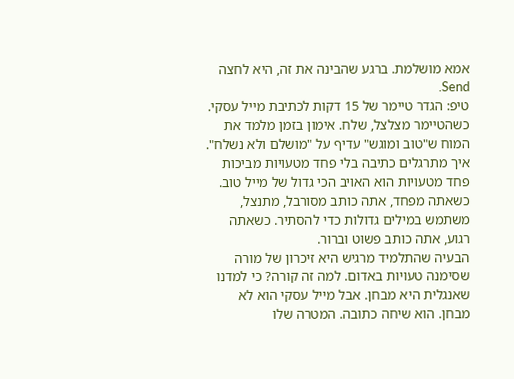אמא מושלמת. ברגע שהבינה את זה, היא לחצה Send.
טיפ: הגדר טיימר של 15 דקות לכתיבת מייל עסקי. כשהטיימר מצלצל, שלח. אימון בזמן מלמד את המוח ש"טוב ומוגש" עדיף על "מושלם ולא נשלח".
איך מתרגלים כתיבה בלי פחד מטעויות מביכות
פחד מטעויות הוא האויב הכי גדול של מייל טוב. כשאתה מפחד, אתה כותב מסורבל, מתנצל, משתמש במילים גדולות כדי להסתיר. כשאתה רגוע, אתה כותב פשוט וברור.
הבעיה שהתלמיד מרגיש היא זיכרון של מורה שסימנה טעויות באדום. למה זה קורה? כי למדנו שאנגלית היא מבחן. אבל מייל עסקי הוא לא מבחן. הוא שיחה כתובה. המטרה שלו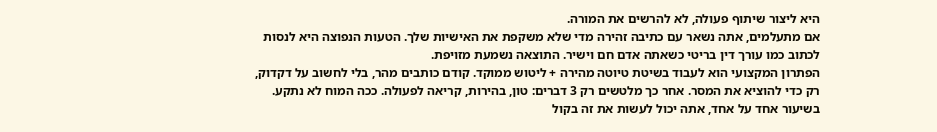היא ליצור שיתוף פעולה, לא להרשים את המורה.
אם מתעלמים, אתה נשאר עם כתיבה זהירה מדי שלא משקפת את האישיות שלך. הטעות הנפוצה היא לנסות לכתוב כמו עורך דין בריטי כשאתה אדם חם וישיר. התוצאה נשמעת מזויפת.
הפתרון המקצועי הוא לעבוד בשיטת טיוטה מהירה + ליטוש ממוקד. קודם כותבים מהר, בלי לחשוב על דקדוק, רק כדי להוציא את המסר. אחר כך מלטשים רק 3 דברים: טון, בהירות, קריאה לפעולה. ככה המוח לא נתקע.
בשיעור אחד על אחד, אתה יכול לעשות את זה בקול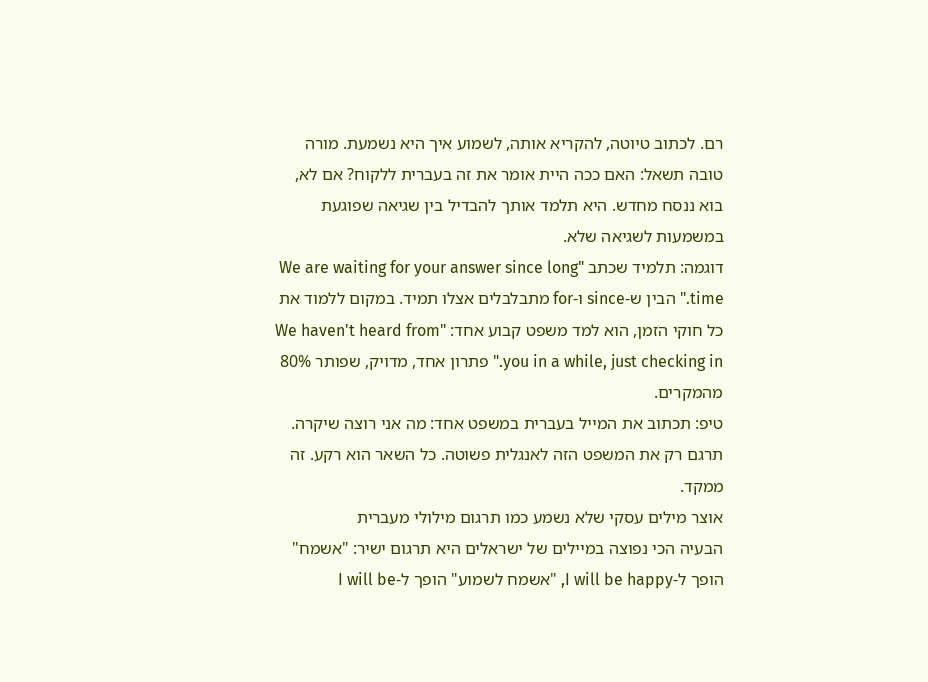רם. לכתוב טיוטה, להקריא אותה, לשמוע איך היא נשמעת. מורה טובה תשאל: האם ככה היית אומר את זה בעברית ללקוח? אם לא, בוא ננסח מחדש. היא תלמד אותך להבדיל בין שגיאה שפוגעת במשמעות לשגיאה שלא.
דוגמה: תלמיד שכתב "We are waiting for your answer since long time." הבין ש-since ו-for מתבלבלים אצלו תמיד. במקום ללמוד את כל חוקי הזמן, הוא למד משפט קבוע אחד: "We haven't heard from you in a while, just checking in." פתרון אחד, מדויק, שפותר 80% מהמקרים.
טיפ: תכתוב את המייל בעברית במשפט אחד: מה אני רוצה שיקרה. תרגם רק את המשפט הזה לאנגלית פשוטה. כל השאר הוא רקע. זה ממקד.
אוצר מילים עסקי שלא נשמע כמו תרגום מילולי מעברית
הבעיה הכי נפוצה במיילים של ישראלים היא תרגום ישיר: "אשמח" הופך ל-I will be happy, "אשמח לשמוע" הופך ל-I will be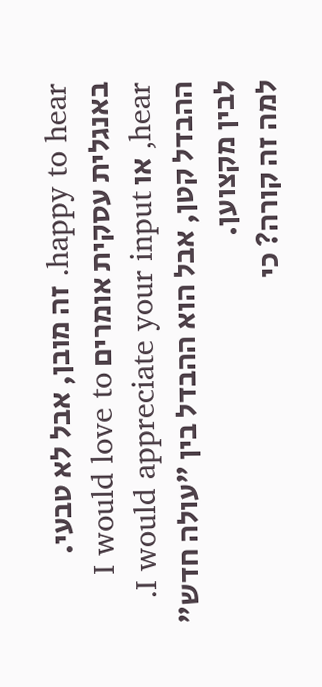happy to hear. זה מובן, אבל לא טבעי. באנגלית עסקית אומרים I would love to hear, או I would appreciate your input. ההבדל קטן, אבל הוא ההבדל בין "עולה חדש" לבין מקצוען.
למה זה קורה? כי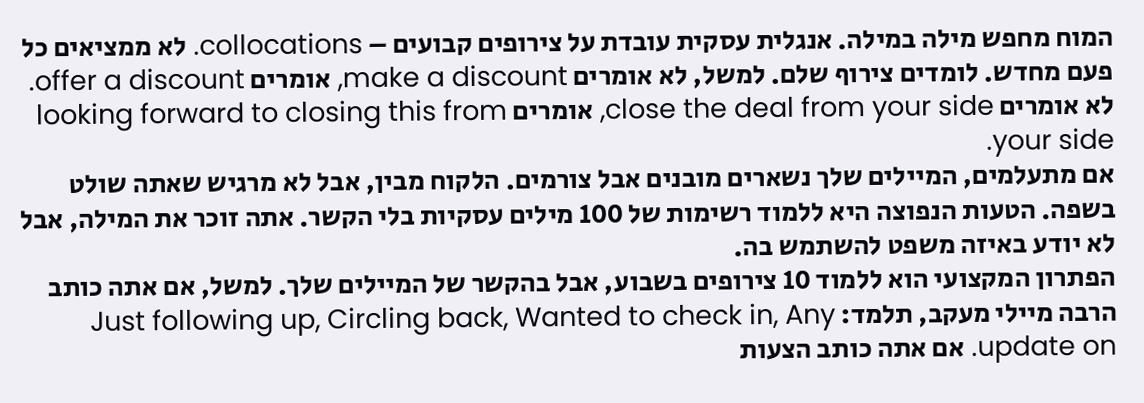המוח מחפש מילה במילה. אנגלית עסקית עובדת על צירופים קבועים – collocations. לא ממציאים כל פעם מחדש. לומדים צירוף שלם. למשל, לא אומרים make a discount, אומרים offer a discount. לא אומרים close the deal from your side, אומרים looking forward to closing this from your side.
אם מתעלמים, המיילים שלך נשארים מובנים אבל צורמים. הלקוח מבין, אבל לא מרגיש שאתה שולט בשפה. הטעות הנפוצה היא ללמוד רשימות של 100 מילים עסקיות בלי הקשר. אתה זוכר את המילה, אבל לא יודע באיזה משפט להשתמש בה.
הפתרון המקצועי הוא ללמוד 10 צירופים בשבוע, אבל בהקשר של המיילים שלך. למשל, אם אתה כותב הרבה מיילי מעקב, תלמד: Just following up, Circling back, Wanted to check in, Any update on. אם אתה כותב הצעות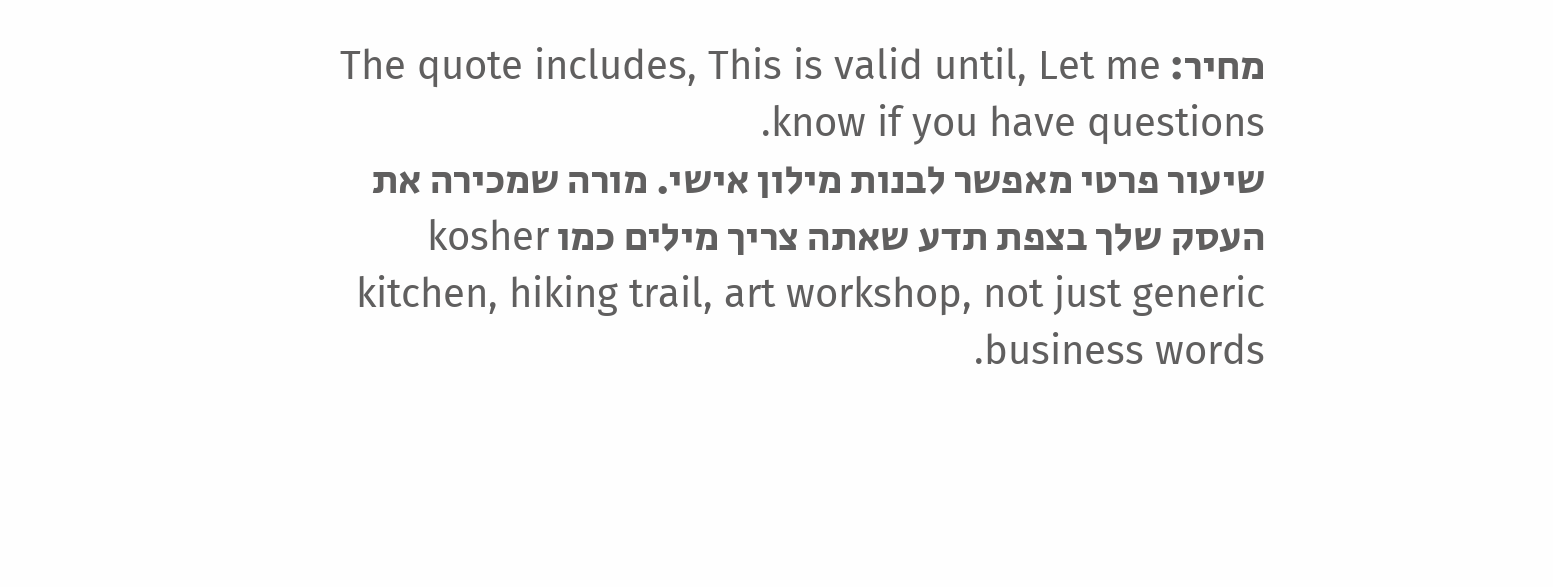מחיר: The quote includes, This is valid until, Let me know if you have questions.
שיעור פרטי מאפשר לבנות מילון אישי. מורה שמכירה את העסק שלך בצפת תדע שאתה צריך מילים כמו kosher kitchen, hiking trail, art workshop, not just generic business words.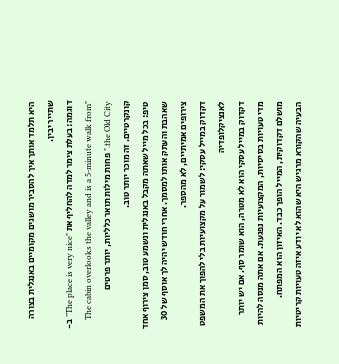היא תלמד אותך איך להסביר מושגים מקומיים באנגלית בצורה שתייר יבין.
דוגמה: בעלת צימר למדה להחליף את "The place is very nice" ב- "The cabin overlooks the valley and is a 5-minute walk from the Old City." פחות מילות תואר כלליות, יותר פרטים קונקרטיים. זה מוכר יותר טוב.
טיפ: בכל מייל שאתה מקבל באנגלית ונשמע טוב, סמן צירוף אחד שאהבת והעתק אותו למסמך. אחרי חודש יהיה לך אוסף של 30 צירופים אמיתיים, לא מהספר.
דקדוק במייל עסקי: לשמור על מקצועיות בלי להפוך את המשפט לאנציקלופדיה
דקדוק במייל עסקי הוא לא מטרה, הוא שומר סף. אם יש יותר מדי טעויות בסיסיות, המקצועיות נפגעת. אם אתה מנסה להיות מושלם דקדוקית, המייל הופך כבד. האיזון הוא המפתח.
הבעיה שהקורא מרגיש היא שהוא לא יודע איזה טעויות קריטיות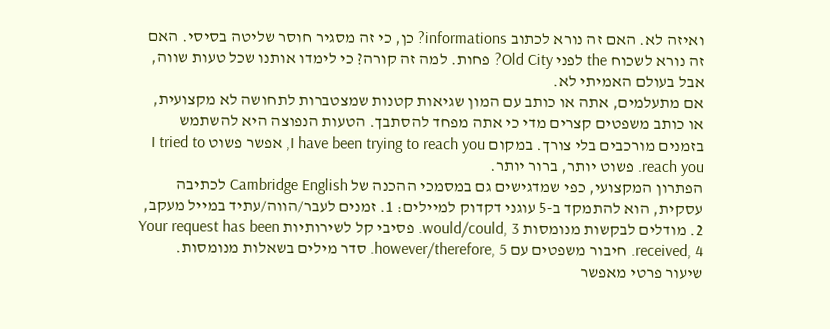ואיזה לא. האם זה נורא לכתוב informations? כן, כי זה מסגיר חוסר שליטה בסיסי. האם זה נורא לשכוח the לפני Old City? פחות. למה זה קורה? כי לימדו אותנו שכל טעות שווה, אבל בעולם האמיתי לא.
אם מתעלמים, אתה או כותב עם המון שגיאות קטנות שמצטברות לתחושה לא מקצועית, או כותב משפטים קצרים מדי כי אתה מפחד להסתבך. הטעות הנפוצה היא להשתמש בזמנים מורכבים בלי צורך. במקום I have been trying to reach you, אפשר פשוט I tried to reach you. פשוט יותר, ברור יותר.
הפתרון המקצועי, כפי שמדגישים גם במסמכי ההכנה של Cambridge English לכתיבה עסקית, הוא להתמקד ב-5 עוגני דקדוק למיילים: 1. זמנים לעבר/הווה/עתיד במייל מעקב, 2. מודלים לבקשות מנומסות would/could, 3. פסיבי קל לשירותיות Your request has been received, 4. חיבור משפטים עם however/therefore, 5. סדר מילים בשאלות מנומסות.
שיעור פרטי מאפשר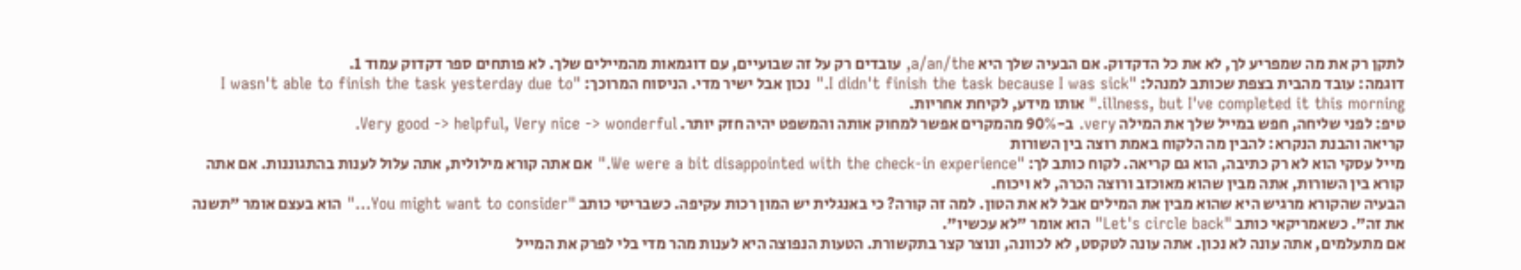לתקן רק את מה שמפריע לך, לא את כל הדקדוק. אם הבעיה שלך היא a/an/the, עובדים רק על זה שבועיים, עם דוגמאות מהמיילים שלך. לא פותחים ספר דקדוק עמוד 1.
דוגמה: עובד מהבית בצפת שכותב למנהל: "I didn't finish the task because I was sick." נכון אבל ישיר מדי. הניסוח המרוכך: "I wasn't able to finish the task yesterday due to illness, but I've completed it this morning." אותו מידע, לקיחת אחריות.
טיפ: לפני שליחה, חפש במייל שלך את המילה very. ב-90% מהמקרים אפשר למחוק אותה והמשפט יהיה חזק יותר. Very good -> helpful, Very nice -> wonderful.
קריאה והבנת הנקרא: להבין מה הלקוח באמת רוצה בין השורות
מייל עסקי הוא לא רק כתיבה, הוא גם קריאה. לקוח כותב לך: "We were a bit disappointed with the check-in experience." אם אתה קורא מילולית, אתה עלול לענות בהתגוננות. אם אתה קורא בין השורות, אתה מבין שהוא מאוכזב ורוצה הכרה, לא ויכוח.
הבעיה שהקורא מרגיש היא שהוא מבין את המילים אבל לא את הטון. למה זה קורה? כי באנגלית יש המון רכות עקיפה. כשבריטי כותב "You might want to consider…" הוא בעצם אומר "תשנה את זה". כשאמריקאי כותב "Let's circle back" הוא אומר "לא עכשיו".
אם מתעלמים, אתה עונה לא נכון. אתה עונה לטקסט, לא לכוונה, ונוצר קצר בתקשורת. הטעות הנפוצה היא לענות מהר מדי בלי לפרק את המייל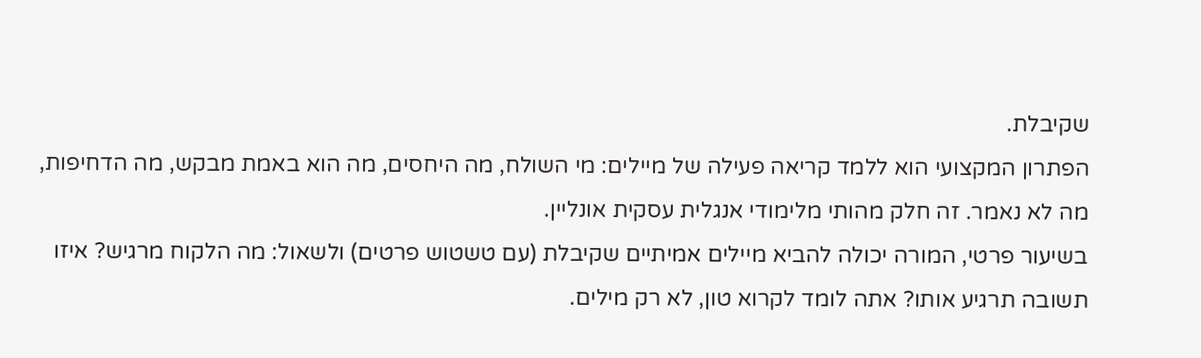שקיבלת.
הפתרון המקצועי הוא ללמד קריאה פעילה של מיילים: מי השולח, מה היחסים, מה הוא באמת מבקש, מה הדחיפות, מה לא נאמר. זה חלק מהותי מלימודי אנגלית עסקית אונליין.
בשיעור פרטי, המורה יכולה להביא מיילים אמיתיים שקיבלת (עם טשטוש פרטים) ולשאול: מה הלקוח מרגיש? איזו תשובה תרגיע אותו? אתה לומד לקרוא טון, לא רק מילים.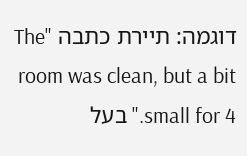דוגמה: תיירת כתבה "The room was clean, but a bit small for 4." בעל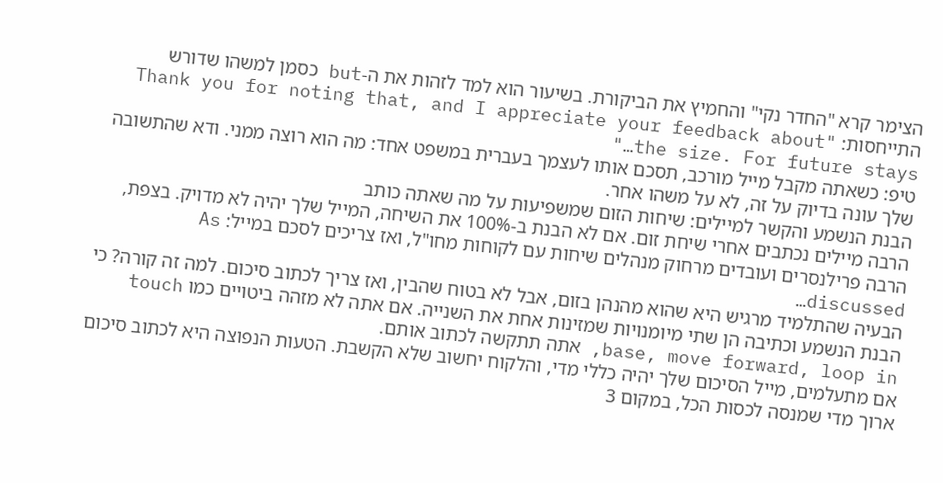הצימר קרא "החדר נקי" והחמיץ את הביקורת. בשיעור הוא למד לזהות את ה-but כסמן למשהו שדורש התייחסות: "Thank you for noting that, and I appreciate your feedback about the size. For future stays…"
טיפ: כשאתה מקבל מייל מורכב, תסכם אותו לעצמך בעברית במשפט אחד: מה הוא רוצה ממני. ודא שהתשובה שלך עונה בדיוק על זה, לא על משהו אחר.
הבנת הנשמע והקשר למיילים: שיחות הזום שמשפיעות על מה שאתה כותב
הרבה מיילים נכתבים אחרי שיחת זום. אם לא הבנת ב-100% את השיחה, המייל שלך יהיה לא מדויק. בצפת, הרבה פרילנסרים ועובדים מרחוק מנהלים שיחות עם לקוחות מחו"ל, ואז צריכים לסכם במייל: As discussed…
הבעיה שהתלמיד מרגיש היא שהוא מהנהן בזום, אבל לא בטוח שהבין, ואז צריך לכתוב סיכום. למה זה קורה? כי הבנת הנשמע וכתיבה הן שתי מיומנויות שמזינות אחת את השנייה. אם אתה לא מזהה ביטויים כמו touch base, move forward, loop in, אתה תתקשה לכתוב אותם.
אם מתעלמים, מייל הסיכום שלך יהיה כללי מדי, והלקוח יחשוב שלא הקשבת. הטעות הנפוצה היא לכתוב סיכום ארוך מדי שמנסה לכסות הכל, במקום 3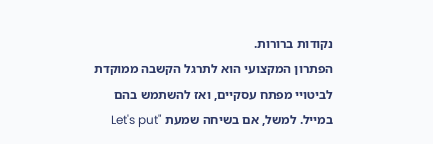נקודות ברורות.
הפתרון המקצועי הוא לתרגל הקשבה ממוקדת לביטויי מפתח עסקיים, ואז להשתמש בהם במייל. למשל, אם בשיחה שמעת "Let's put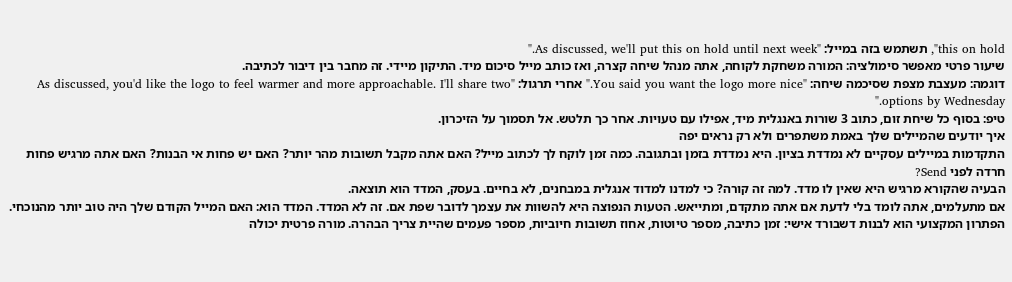this on hold", תשתמש בזה במייל: "As discussed, we'll put this on hold until next week."
שיעור פרטי מאפשר סימולציה: המורה משחקת לקוחה, אתה מנהל שיחה קצרה, ואז כותב מייל סיכום מיד. התיקון מיידי. זה מחבר בין דיבור לכתיבה.
דוגמה: מעצבת מצפת שסיכמה שיחה: "You said you want the logo more nice." אחרי תרגול: "As discussed, you'd like the logo to feel warmer and more approachable. I'll share two options by Wednesday."
טיפ: בסוף כל שיחת זום, כתוב 3 שורות באנגלית מיד, אפילו עם טעויות. אחר כך תלטש. אל תסמוך על הזיכרון.
איך יודעים שהמיילים שלך באמת משתפרים ולא רק נראים יפה
התקדמות במיילים עסקיים לא נמדדת בציון. היא נמדדת בזמן ובתגובה. כמה זמן לוקח לך לכתוב מייל? האם אתה מקבל תשובות מהר יותר? האם יש פחות אי הבנות? האם אתה מרגיש פחות חרדה לפני Send?
הבעיה שהקורא מרגיש היא שאין לו מדד. למה זה קורה? כי למדנו למדוד אנגלית במבחנים, לא בחיים. בעסק, המדד הוא תוצאה.
אם מתעלמים, אתה לומד בלי לדעת אם אתה מתקדם, ומתייאש. הטעות הנפוצה היא להשוות את עצמך לדובר שפת אם. זה לא המדד. המדד הוא: האם המייל הקודם שלך היה טוב יותר מהנוכחי.
הפתרון המקצועי הוא לבנות דשבורד אישי: זמן כתיבה, מספר טיוטות, אחוז תשובות חיוביות, מספר פעמים שהיית צריך הבהרה. מורה פרטית יכולה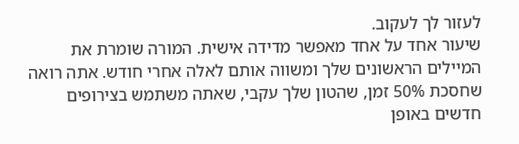לעזור לך לעקוב.
שיעור אחד על אחד מאפשר מדידה אישית. המורה שומרת את המיילים הראשונים שלך ומשווה אותם לאלה אחרי חודש. אתה רואה שחסכת 50% זמן, שהטון שלך עקבי, שאתה משתמש בצירופים חדשים באופן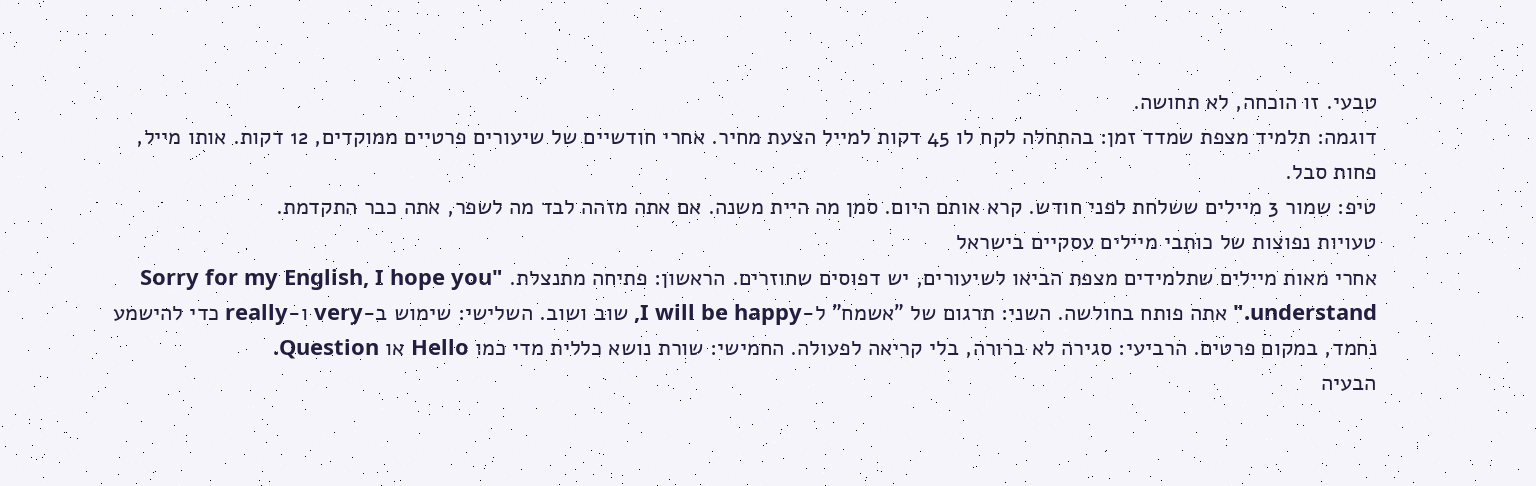טבעי. זו הוכחה, לא תחושה.
דוגמה: תלמיד מצפת שמדד זמן: בהתחלה לקח לו 45 דקות למייל הצעת מחיר. אחרי חודשיים של שיעורים פרטיים ממוקדים, 12 דקות. אותו מייל, פחות סבל.
טיפ: שמור 3 מיילים ששלחת לפני חודש. קרא אותם היום. סמן מה היית משנה. אם אתה מזהה לבד מה לשפר, אתה כבר התקדמת.
טעויות נפוצות של כותבי מיילים עסקיים בישראל
אחרי מאות מיילים שתלמידים מצפת הביאו לשיעורים, יש דפוסים שחוזרים. הראשון: פתיחה מתנצלת. "Sorry for my English, I hope you understand." אתה פותח בחולשה. השני: תרגום של "אשמח" ל-I will be happy, שוב ושוב. השלישי: שימוש ב-very ו-really כדי להישמע נחמד, במקום פרטים. הרביעי: סגירה לא ברורה, בלי קריאה לפעולה. החמישי: שורת נושא כללית מדי כמו Hello או Question.
הבעיה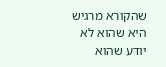שהקורא מרגיש היא שהוא לא יודע שהוא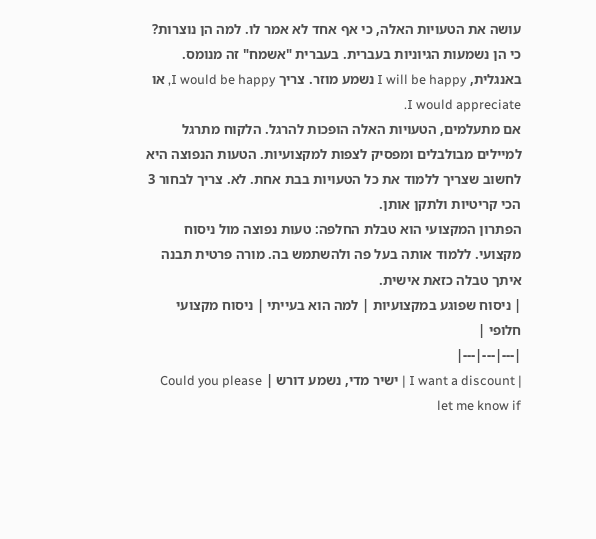עושה את הטעויות האלה, כי אף אחד לא אמר לו. למה הן נוצרות? כי הן נשמעות הגיוניות בעברית. בעברית "אשמח" זה מנומס. באנגלית, I will be happy נשמע מוזר. צריך I would be happy, או I would appreciate.
אם מתעלמים, הטעויות האלה הופכות להרגל. הלקוח מתרגל למיילים מבולבלים ומפסיק לצפות למקצועיות. הטעות הנפוצה היא לחשוב שצריך ללמוד את כל הטעויות בבת אחת. לא. צריך לבחור 3 הכי קריטיות ולתקן אותן.
הפתרון המקצועי הוא טבלת החלפה: טעות נפוצה מול ניסוח מקצועי. ללמוד אותה בעל פה ולהשתמש בה. מורה פרטית תבנה איתך טבלה כזאת אישית.
| ניסוח שפוגע במקצועיות | למה הוא בעייתי | ניסוח מקצועי חלופי |
|---|---|---|
| I want a discount | ישיר מדי, נשמע דורש | Could you please let me know if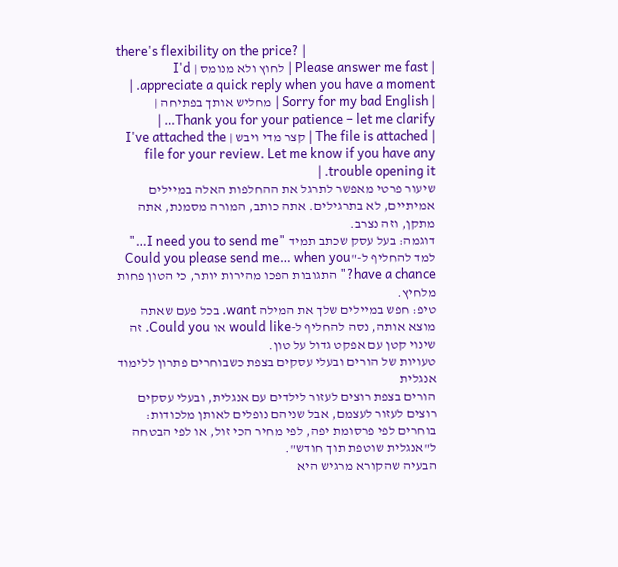there's flexibility on the price? |
| Please answer me fast | לחוץ ולא מנומס | I'd appreciate a quick reply when you have a moment. |
| Sorry for my bad English | מחליש אותך בפתיחה | Thank you for your patience – let me clarify… |
| The file is attached | קצר מדי ויבש | I've attached the file for your review. Let me know if you have any trouble opening it. |
שיעור פרטי מאפשר לתרגל את ההחלפות האלה במיילים אמיתיים, לא בתרגילים. אתה כותב, המורה מסמנת, אתה מתקן, וזה נצרב.
דוגמה: בעל עסק שכתב תמיד "I need you to send me…" למד להחליף ל-"Could you please send me… when you have a chance?" התגובות הפכו מהירות יותר, כי הטון פחות מלחיץ.
טיפ: חפש במיילים שלך את המילה want. בכל פעם שאתה מוצא אותה, נסה להחליף ל-would like או Could you. זה שינוי קטן עם אפקט גדול על טון.
טעויות של הורים ובעלי עסקים בצפת כשבוחרים פתרון ללימוד אנגלית
הורים בצפת רוצים לעזור לילדים עם אנגלית, ובעלי עסקים רוצים לעזור לעצמם, אבל שניהם נופלים לאותן מלכודות: בוחרים לפי פרסומת יפה, לפי מחיר הכי זול, או לפי הבטחה ל"אנגלית שוטפת תוך חודש".
הבעיה שהקורא מרגיש היא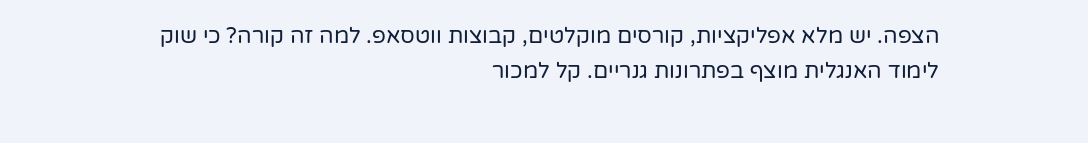הצפה. יש מלא אפליקציות, קורסים מוקלטים, קבוצות ווטסאפ. למה זה קורה? כי שוק לימוד האנגלית מוצף בפתרונות גנריים. קל למכור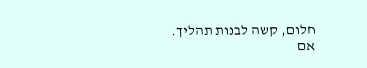חלום, קשה לבנות תהליך.
אם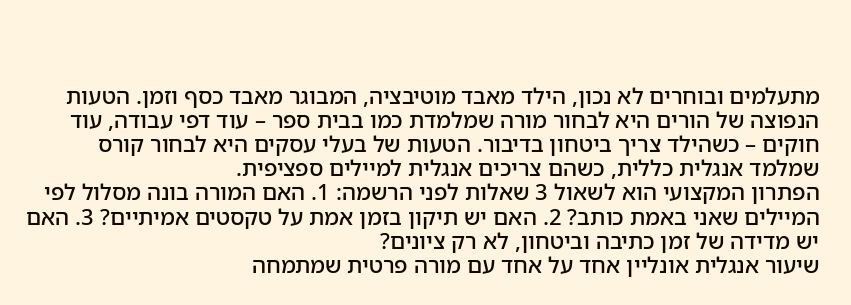מתעלמים ובוחרים לא נכון, הילד מאבד מוטיבציה, המבוגר מאבד כסף וזמן. הטעות הנפוצה של הורים היא לבחור מורה שמלמדת כמו בבית ספר – עוד דפי עבודה, עוד חוקים – כשהילד צריך ביטחון בדיבור. הטעות של בעלי עסקים היא לבחור קורס שמלמד אנגלית כללית, כשהם צריכים אנגלית למיילים ספציפית.
הפתרון המקצועי הוא לשאול 3 שאלות לפני הרשמה: 1. האם המורה בונה מסלול לפי המיילים שאני באמת כותב? 2. האם יש תיקון בזמן אמת על טקסטים אמיתיים? 3. האם יש מדידה של זמן כתיבה וביטחון, לא רק ציונים?
שיעור אנגלית אונליין אחד על אחד עם מורה פרטית שמתמחה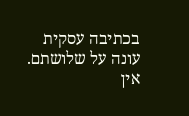בכתיבה עסקית עונה על שלושתם. אין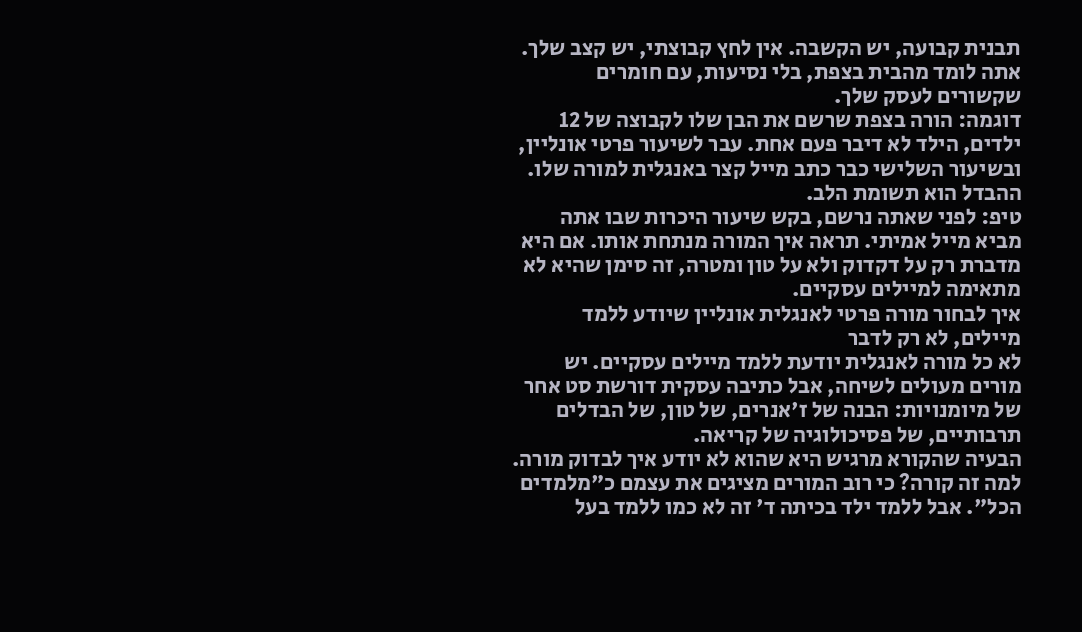תבנית קבועה, יש הקשבה. אין לחץ קבוצתי, יש קצב שלך. אתה לומד מהבית בצפת, בלי נסיעות, עם חומרים שקשורים לעסק שלך.
דוגמה: הורה בצפת שרשם את הבן שלו לקבוצה של 12 ילדים, הילד לא דיבר פעם אחת. עבר לשיעור פרטי אונליין, ובשיעור השלישי כבר כתב מייל קצר באנגלית למורה שלו. ההבדל הוא תשומת הלב.
טיפ: לפני שאתה נרשם, בקש שיעור היכרות שבו אתה מביא מייל אמיתי. תראה איך המורה מנתחת אותו. אם היא מדברת רק על דקדוק ולא על טון ומטרה, זה סימן שהיא לא מתאימה למיילים עסקיים.
איך לבחור מורה פרטי לאנגלית אונליין שיודע ללמד מיילים, לא רק לדבר
לא כל מורה לאנגלית יודעת ללמד מיילים עסקיים. יש מורים מעולים לשיחה, אבל כתיבה עסקית דורשת סט אחר של מיומנויות: הבנה של ז'אנרים, של טון, של הבדלים תרבותיים, של פסיכולוגיה של קריאה.
הבעיה שהקורא מרגיש היא שהוא לא יודע איך לבדוק מורה. למה זה קורה? כי רוב המורים מציגים את עצמם כ"מלמדים הכל". אבל ללמד ילד בכיתה ד' זה לא כמו ללמד בעל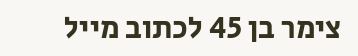צימר בן 45 לכתוב מייל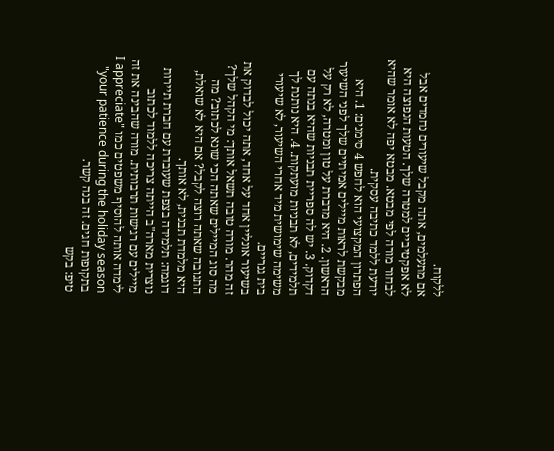ללקוח.
אם מתעלמים, אתה מקבל שיעורים נחמדים אבל לא אפקטיביים למטרה שלך. הטעות הנפוצה היא לבחור מורה לפי מבטא. מבטא יפה לא אומר שהיא יודעת ללמד כתיבה עסקית.
הפתרון המקצועי הוא לחפש 4 סימנים: 1. היא מבקשת לראות מיילים אמיתיים שלך לפני השיעור הראשון. 2. היא מדברת על טון ומטרה, לא רק על דקדוק. 3. יש לה ספריית תבניות שהיא בנתה עם תלמידים, לא תבניות מועתקות. 4. היא נותנת לך משימה שימושית מיד אחרי השיעור, לא שיעורי בית גנריים.
בשיעור אונליין אחד על אחד, אתה יכול לבדוק את זה מהר. מורה טובה תשאל אותך: מי הקהל שלך? מה סוג המיילים שאתה הכי שונא לכתוב? מה התגובה שאתה רוצה לקבל? אם היא לא שואלת, היא מלמדת תבנית, לא אותך.
דוגמה: תלמידה בצפת שעובדת עם חברת תיירות נוצרית מארה"ב הייתה צריכה ללמוד לכתוב מיילים עם רגישות תרבותית. מורה שהבינה את זה לימדה אותה להוסיף משפטים כמו "I appreciate your patience during the holiday season" בתקופות חגים. זה בנה קשר.
טיפ: בקש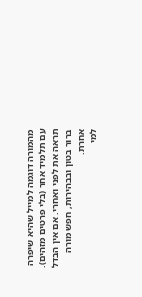מהמורה דוגמה למייל שהיא שיפרה עם תלמיד אחר (בלי פרטים מזהים). תראה את לפני ואחרי. אם אין הבדל ברור בטון ובבהירות, חפש מורה אחרת.
למי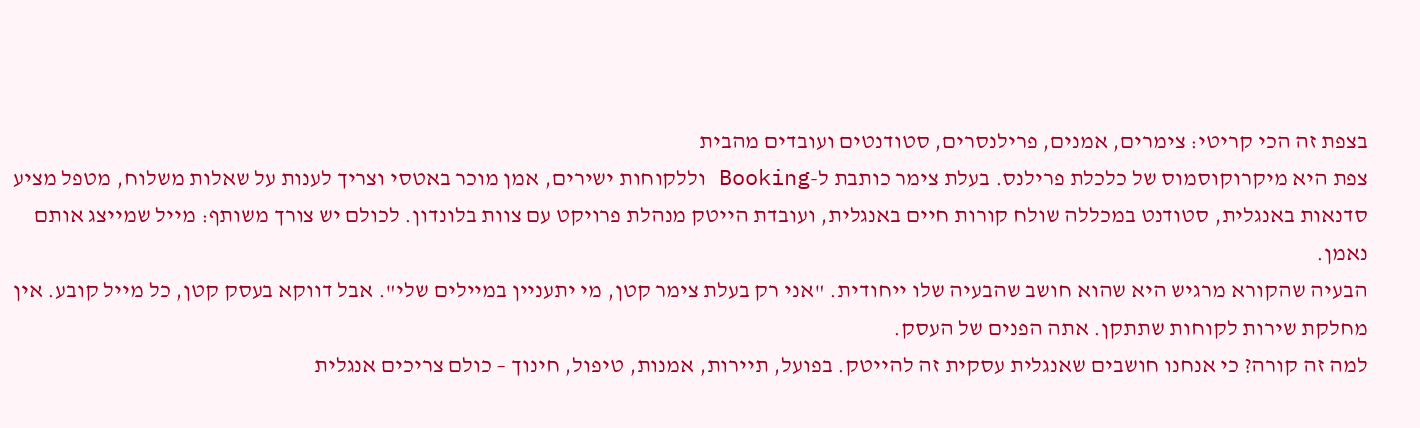בצפת זה הכי קריטי: צימרים, אמנים, פרילנסרים, סטודנטים ועובדים מהבית
צפת היא מיקרוקוסמוס של כלכלת פרילנס. בעלת צימר כותבת ל-Booking וללקוחות ישירים, אמן מוכר באטסי וצריך לענות על שאלות משלוח, מטפל מציע סדנאות באנגלית, סטודנט במכללה שולח קורות חיים באנגלית, ועובדת הייטק מנהלת פרויקט עם צוות בלונדון. לכולם יש צורך משותף: מייל שמייצג אותם נאמן.
הבעיה שהקורא מרגיש היא שהוא חושב שהבעיה שלו ייחודית. "אני רק בעלת צימר קטן, מי יתעניין במיילים שלי". אבל דווקא בעסק קטן, כל מייל קובע. אין מחלקת שירות לקוחות שתתקן. אתה הפנים של העסק.
למה זה קורה? כי אנחנו חושבים שאנגלית עסקית זה להייטק. בפועל, תיירות, אמנות, טיפול, חינוך – כולם צריכים אנגלית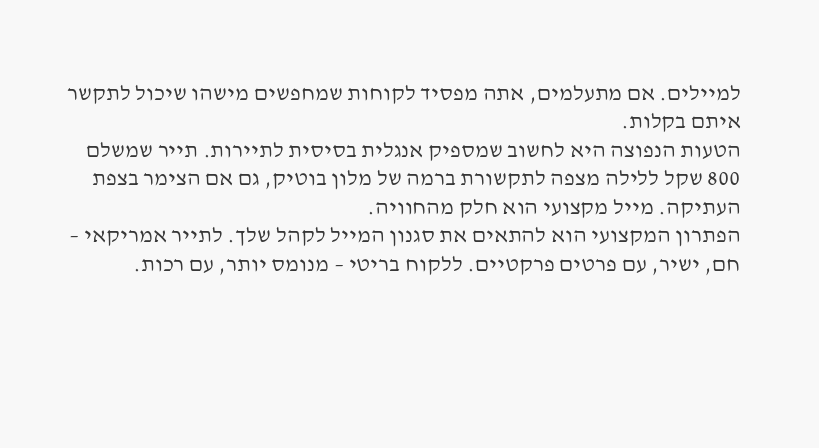למיילים. אם מתעלמים, אתה מפסיד לקוחות שמחפשים מישהו שיכול לתקשר איתם בקלות.
הטעות הנפוצה היא לחשוב שמספיק אנגלית בסיסית לתיירות. תייר שמשלם 800 שקל ללילה מצפה לתקשורת ברמה של מלון בוטיק, גם אם הצימר בצפת העתיקה. מייל מקצועי הוא חלק מהחוויה.
הפתרון המקצועי הוא להתאים את סגנון המייל לקהל שלך. לתייר אמריקאי – חם, ישיר, עם פרטים פרקטיים. ללקוח בריטי – מנומס יותר, עם רכות.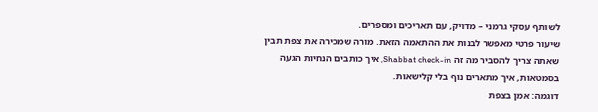לשותף עסקי גרמני – מדויק, עם תאריכים ומספרים.
שיעור פרטי מאפשר לבנות את ההתאמה הזאת. מורה שמכירה את צפת תבין שאתה צריך להסביר מה זה Shabbat check-in, איך כותבים הנחיות הגעה בסמטאות, איך מתארים נוף בלי קלישאות.
דוגמה: אמן בצפת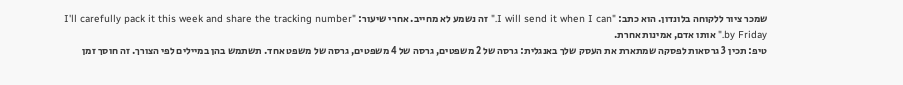שמכר ציור ללקוחה בלונדון. הוא כתב: "I will send it when I can." זה נשמע לא מחייב. אחרי שיעור: "I'll carefully pack it this week and share the tracking number by Friday." אותו אדם, אמינות אחרת.
טיפ: תכין 3 גרסאות לפסקה שמתארת את העסק שלך באנגלית: גרסה של 2 משפטים, גרסה של 4 משפטים, גרסה של משפט אחד. תשתמש בהן במיילים לפי הצורך. זה חוסך זמן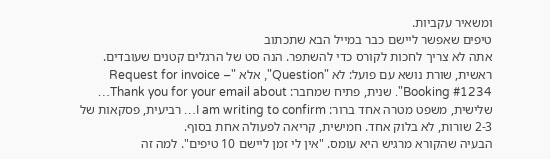ומשאיר עקביות.
טיפים שאפשר ליישם כבר במייל הבא שתכתוב
אתה לא צריך לחכות לקורס כדי להשתפר. הנה סט של הרגלים קטנים שעובדים. ראשית, שורת נושא עם פועל: לא "Question", אלא "Request for invoice – Booking #1234". שנית, פתיח שמחבר: Thank you for your email about… שלישית, משפט מטרה אחד ברור: I am writing to confirm… רביעית, פסקאות של 2-3 שורות, לא בלוק אחד. חמישית, קריאה לפעולה אחת בסוף.
הבעיה שהקורא מרגיש היא עומס. "אין לי זמן ליישם 10 טיפים". למה זה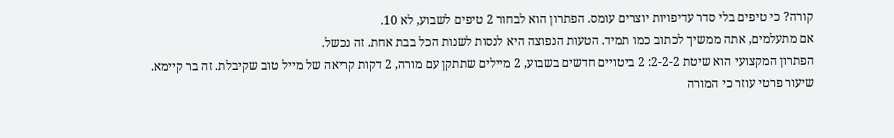קורה? כי טיפים בלי סדר עדיפויות יוצרים עומס. הפתרון הוא לבחור 2 טיפים לשבוע, לא 10.
אם מתעלמים, אתה ממשיך לכתוב כמו תמיד. הטעות הנפוצה היא לנסות לשנות הכל בבת אחת. זה נכשל.
הפתרון המקצועי הוא שיטת 2-2-2: 2 ביטויים חדשים בשבוע, 2 מיילים שתתקן עם מורה, 2 דקות קריאה של מייל טוב שקיבלת. זה בר קיימא.
שיעור פרטי עוזר כי המורה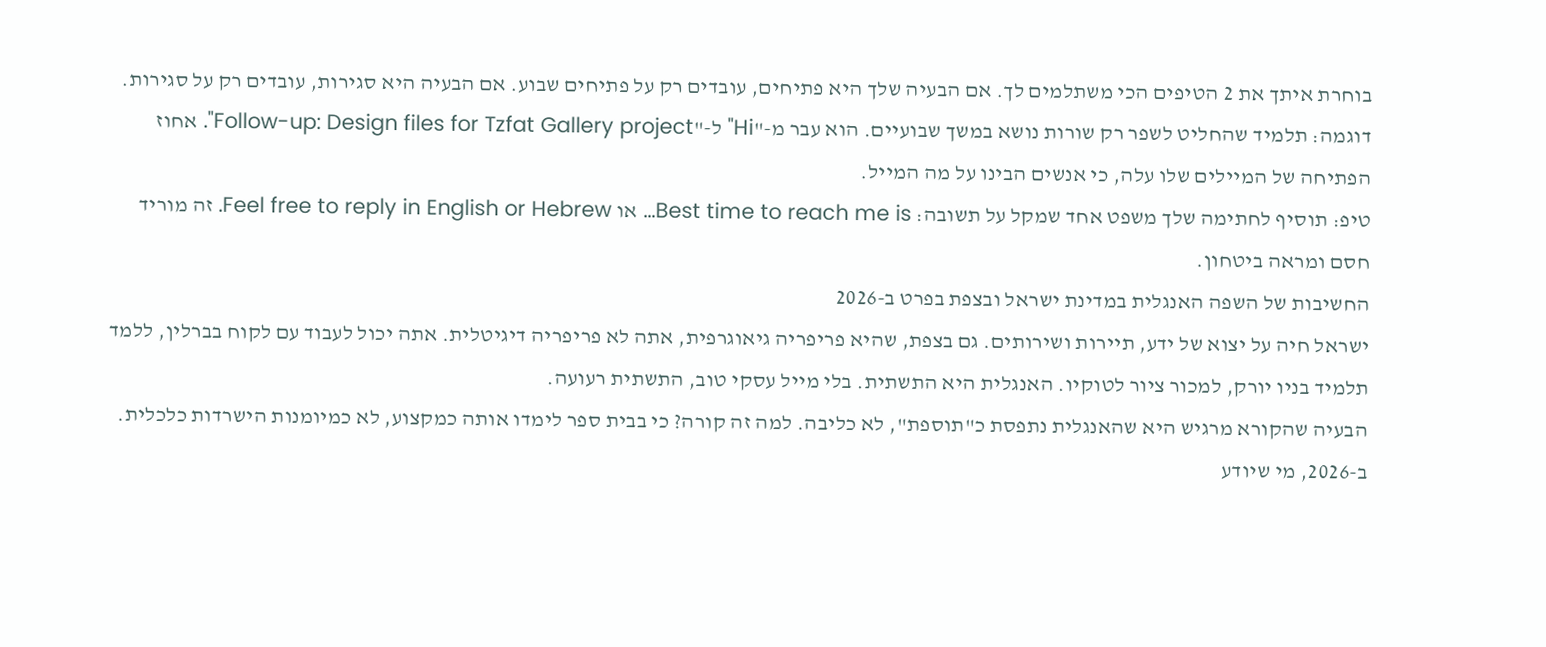בוחרת איתך את 2 הטיפים הכי משתלמים לך. אם הבעיה שלך היא פתיחים, עובדים רק על פתיחים שבוע. אם הבעיה היא סגירות, עובדים רק על סגירות.
דוגמה: תלמיד שהחליט לשפר רק שורות נושא במשך שבועיים. הוא עבר מ-"Hi" ל-"Follow-up: Design files for Tzfat Gallery project". אחוז הפתיחה של המיילים שלו עלה, כי אנשים הבינו על מה המייל.
טיפ: תוסיף לחתימה שלך משפט אחד שמקל על תשובה: Best time to reach me is… או Feel free to reply in English or Hebrew. זה מוריד חסם ומראה ביטחון.
החשיבות של השפה האנגלית במדינת ישראל ובצפת בפרט ב-2026
ישראל חיה על יצוא של ידע, תיירות ושירותים. גם בצפת, שהיא פריפריה גיאוגרפית, אתה לא פריפריה דיגיטלית. אתה יכול לעבוד עם לקוח בברלין, ללמד תלמיד בניו יורק, למכור ציור לטוקיו. האנגלית היא התשתית. בלי מייל עסקי טוב, התשתית רעועה.
הבעיה שהקורא מרגיש היא שהאנגלית נתפסת כ"תוספת", לא כליבה. למה זה קורה? כי בבית ספר לימדו אותה כמקצוע, לא כמיומנות הישרדות כלכלית. ב-2026, מי שיודע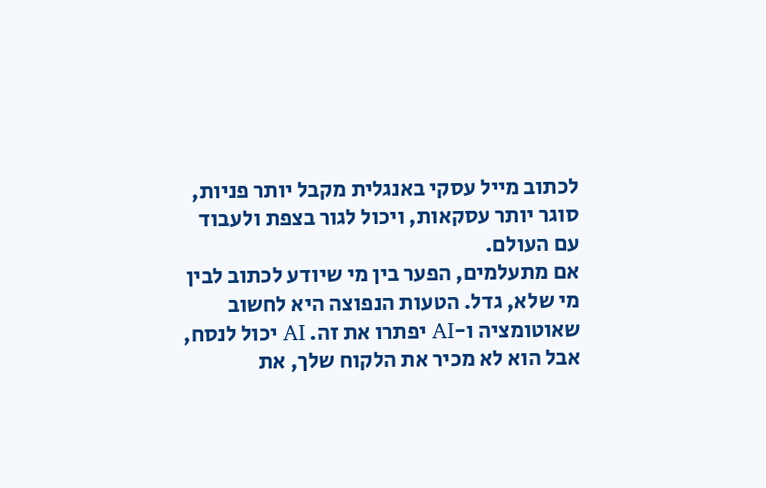לכתוב מייל עסקי באנגלית מקבל יותר פניות, סוגר יותר עסקאות, ויכול לגור בצפת ולעבוד עם העולם.
אם מתעלמים, הפער בין מי שיודע לכתוב לבין מי שלא, גדל. הטעות הנפוצה היא לחשוב שאוטומציה ו-AI יפתרו את זה. AI יכול לנסח, אבל הוא לא מכיר את הלקוח שלך, את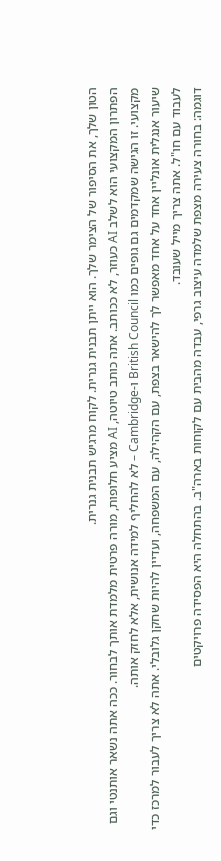הטון שלך, את הסיפור של הצימר שלך. הוא ייתן תבנית גנרית. לקוח מרגיש תבנית גנרית.
הפתרון המקצועי הוא לשלב AI כעוזר, לא ככותב. אתה כותב טיוטה, AI מציע חלופות, מורה פרטית מלמדת אותך לבחור. ככה אתה נשאר אותנטי וגם מקצועי. זו הגישה שמקדמים גם גופים כמו British Council ו-Cambridge – לא להחליף למידה אנושית, אלא לחזק אותה.
שיעור אנגלית אונליין אחד על אחד מאפשר לך להישאר בצפת, עם הקהילה, עם המשפחה, ועדיין להיות שחקן גלובלי. אתה לא צריך לעבור למרכז כדי לעבוד עם חו"ל. אתה צריך מייל שעובד.
דוגמה: בחורה צעירה מצפת שלמדה עיצוב גרפי, עבדה מהבית עם לקוחות בארה"ב. בהתחלה היא הפסידה פרויקטים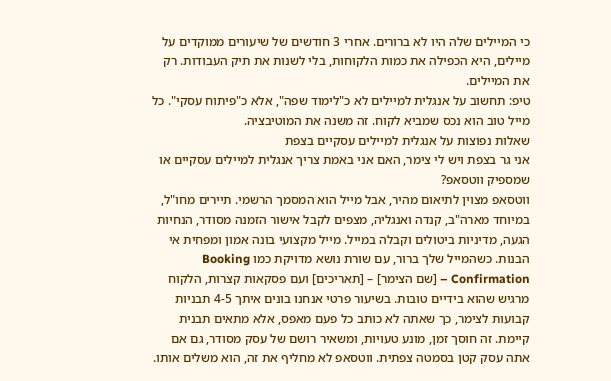כי המיילים שלה היו לא ברורים. אחרי 3 חודשים של שיעורים ממוקדים על מיילים, היא הכפילה את כמות הלקוחות, בלי לשנות את תיק העבודות. רק את המיילים.
טיפ: תחשוב על אנגלית למיילים לא כ"לימוד שפה", אלא כ"פיתוח עסקי". כל מייל טוב הוא נכס שמביא לקוח. זה משנה את המוטיבציה.
שאלות נפוצות על אנגלית למיילים עסקיים בצפת
אני גר בצפת ויש לי צימר, האם אני באמת צריך אנגלית למיילים עסקיים או שמספיק ווטסאפ?
ווטסאפ מצוין לתיאום מהיר, אבל מייל הוא המסמך הרשמי. תיירים מחו"ל, במיוחד מארה"ב, קנדה ואנגליה, מצפים לקבל אישור הזמנה מסודר, הנחיות הגעה, מדיניות ביטולים וקבלה במייל. מייל מקצועי בונה אמון ומפחית אי הבנות. כשהמייל שלך ברור, עם שורת נושא מדויקת כמו Booking Confirmation – [שם הצימר] – [תאריכים] ועם פסקאות קצרות, הלקוח מרגיש שהוא בידיים טובות. בשיעור פרטי אנחנו בונים איתך 4-5 תבניות קבועות לצימר, כך שאתה לא כותב כל פעם מאפס, אלא מתאים תבנית קיימת. זה חוסך זמן, מונע טעויות, ומשאיר רושם של עסק מסודר, גם אם אתה עסק קטן בסמטה צפתית. ווטסאפ לא מחליף את זה, הוא משלים אותו.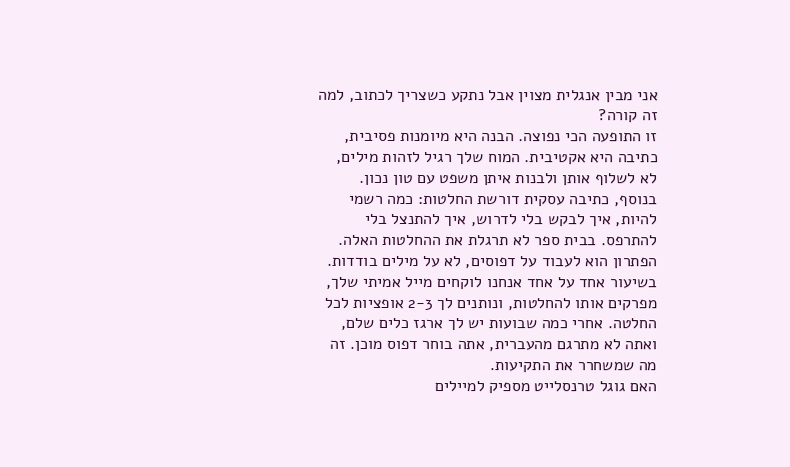אני מבין אנגלית מצוין אבל נתקע כשצריך לכתוב, למה זה קורה?
זו התופעה הכי נפוצה. הבנה היא מיומנות פסיבית, כתיבה היא אקטיבית. המוח שלך רגיל לזהות מילים, לא לשלוף אותן ולבנות איתן משפט עם טון נכון. בנוסף, כתיבה עסקית דורשת החלטות: כמה רשמי להיות, איך לבקש בלי לדרוש, איך להתנצל בלי להתרפס. בבית ספר לא תרגלת את ההחלטות האלה. הפתרון הוא לעבוד על דפוסים, לא על מילים בודדות. בשיעור אחד על אחד אנחנו לוקחים מייל אמיתי שלך, מפרקים אותו להחלטות, ונותנים לך 2-3 אופציות לכל החלטה. אחרי כמה שבועות יש לך ארגז כלים שלם, ואתה לא מתרגם מהעברית, אתה בוחר דפוס מוכן. זה מה שמשחרר את התקיעות.
האם גוגל טרנסלייט מספיק למיילים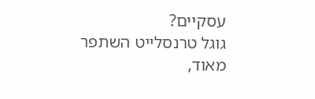עסקיים?
גוגל טרנסלייט השתפר מאוד,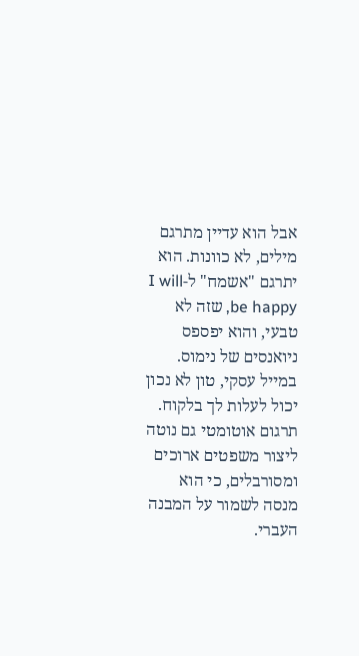אבל הוא עדיין מתרגם מילים, לא כוונות. הוא יתרגם "אשמח" ל-I will be happy, שזה לא טבעי, והוא יפספס ניואנסים של נימוס. במייל עסקי, טון לא נכון יכול לעלות לך בלקוח. תרגום אוטומטי גם נוטה ליצור משפטים ארוכים ומסורבלים, כי הוא מנסה לשמור על המבנה העברי.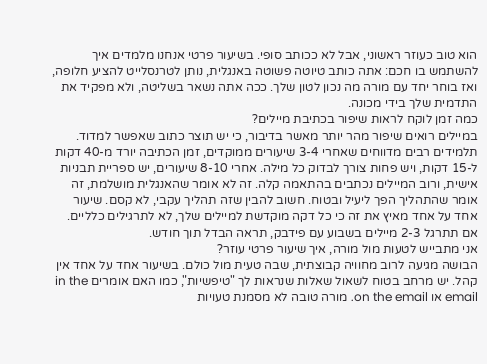הוא טוב כעוזר ראשוני, אבל לא ככותב סופי. בשיעור פרטי אנחנו מלמדים איך להשתמש בו חכם: אתה כותב טיוטה פשוטה באנגלית, נותן לטרנסלייט להציע חלופה, ואז בוחר יחד עם מורה מה נכון לטון שלך. ככה אתה נשאר בשליטה, ולא מפקיד את התדמית שלך בידי מכונה.
כמה זמן לוקח לראות שיפור בכתיבת מיילים?
במיילים רואים שיפור מהר יותר מאשר בדיבור, כי יש תוצר כתוב שאפשר למדוד. תלמידים רבים מדווחים שאחרי 3-4 שיעורים ממוקדים, זמן הכתיבה יורד מ-40 דקות ל-15 דקות, ויש פחות צורך לבדוק כל מילה. אחרי 8-10 שיעורים, יש ספריית תבניות אישית, ורוב המיילים נכתבים בהתאמה קלה. זה לא אומר שהאנגלית מושלמת, זה אומר שהתהליך הפך ליעיל ובטוח. חשוב להבין שזה תהליך עקבי, לא קסם. שיעור אחד על אחד מאיץ את זה כי כל דקה מוקדשת למיילים שלך, לא לתרגילים כלליים. אם תתרגל 2-3 מיילים בשבוע עם פידבק, תראה הבדל תוך חודש.
אני מתבייש לטעות מול מורה, איך שיעור פרטי עוזר?
הבושה מגיעה לרוב מחוויה קבוצתית, שבה טעית מול כולם. בשיעור אחד על אחד אין קהל. יש מרחב בטוח לשאול שאלות שנראות לך "טיפשיות", כמו האם אומרים in the email או on the email. מורה טובה לא מסמנת טעויות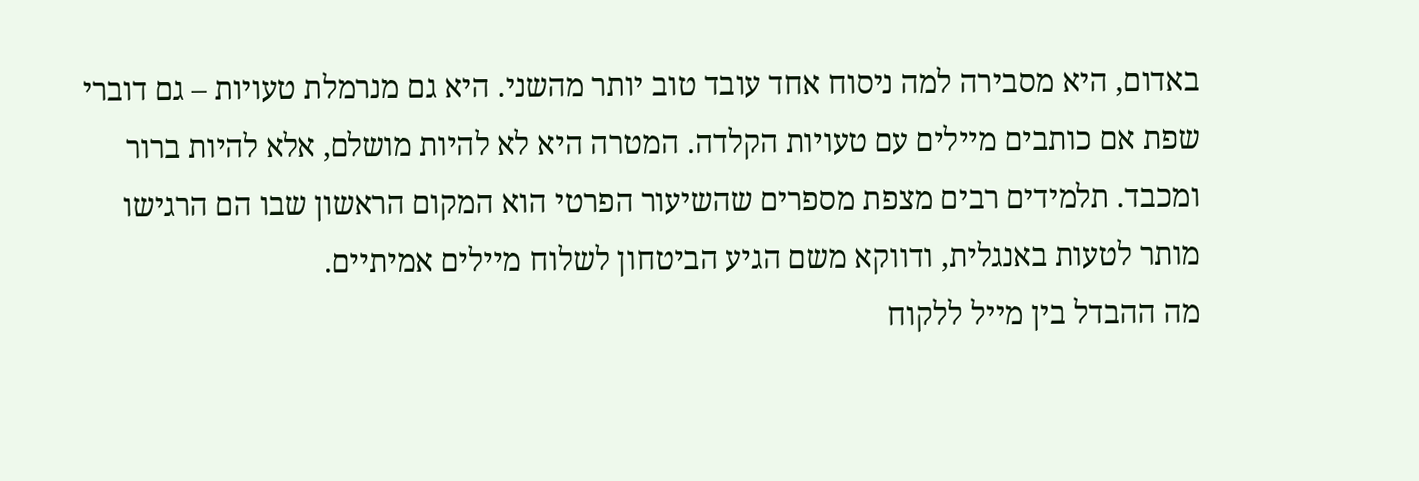באדום, היא מסבירה למה ניסוח אחד עובד טוב יותר מהשני. היא גם מנרמלת טעויות – גם דוברי שפת אם כותבים מיילים עם טעויות הקלדה. המטרה היא לא להיות מושלם, אלא להיות ברור ומכבד. תלמידים רבים מצפת מספרים שהשיעור הפרטי הוא המקום הראשון שבו הם הרגישו מותר לטעות באנגלית, ודווקא משם הגיע הביטחון לשלוח מיילים אמיתיים.
מה ההבדל בין מייל ללקוח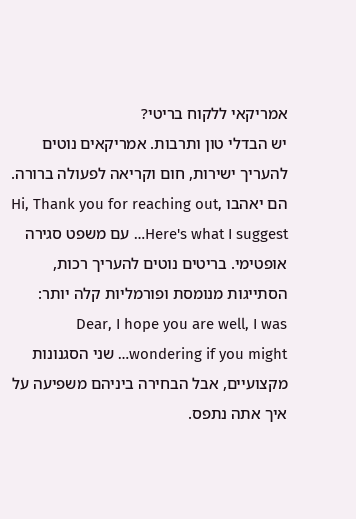אמריקאי ללקוח בריטי?
יש הבדלי טון ותרבות. אמריקאים נוטים להעריך ישירות, חום וקריאה לפעולה ברורה. הם יאהבו Hi, Thank you for reaching out, Here's what I suggest… עם משפט סגירה אופטימי. בריטים נוטים להעריך רכות, הסתייגות מנומסת ופורמליות קלה יותר: Dear, I hope you are well, I was wondering if you might… שני הסגנונות מקצועיים, אבל הבחירה ביניהם משפיעה על איך אתה נתפס.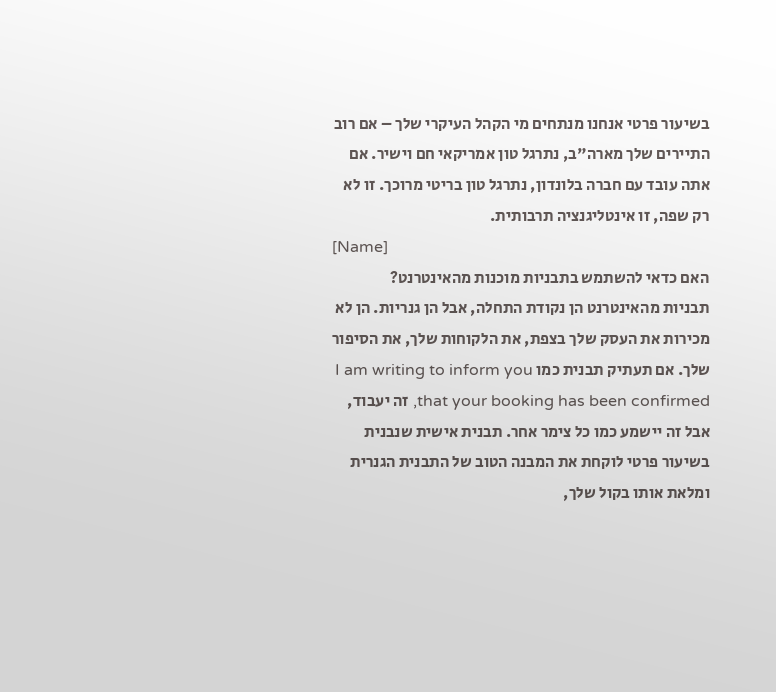בשיעור פרטי אנחנו מנתחים מי הקהל העיקרי שלך – אם רוב התיירים שלך מארה"ב, נתרגל טון אמריקאי חם וישיר. אם אתה עובד עם חברה בלונדון, נתרגל טון בריטי מרוכך. זו לא רק שפה, זו אינטליגנציה תרבותית.
[Name]
האם כדאי להשתמש בתבניות מוכנות מהאינטרנט?
תבניות מהאינטרנט הן נקודת התחלה, אבל הן גנריות. הן לא מכירות את העסק שלך בצפת, את הלקוחות שלך, את הסיפור שלך. אם תעתיק תבנית כמו I am writing to inform you that your booking has been confirmed, זה יעבוד, אבל זה יישמע כמו כל צימר אחר. תבנית אישית שנבנית בשיעור פרטי לוקחת את המבנה הטוב של התבנית הגנרית ומלאת אותו בקול שלך,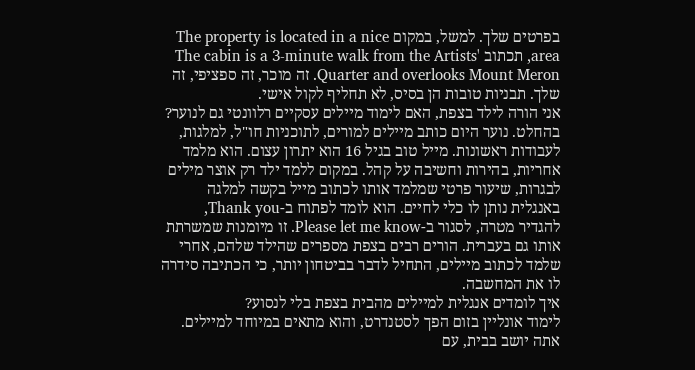בפרטים שלך. למשל, במקום The property is located in a nice area, תכתוב The cabin is a 3-minute walk from the Artists' Quarter and overlooks Mount Meron. זה מוכר, זה ספציפי, זה שלך. תבניות טובות הן בסיס, לא תחליף לקול אישי.
אני הורה לילד בצפת, האם לימוד מיילים עסקיים רלוונטי גם לנוער?
בהחלט. נוער היום כותב מיילים למורים, לתוכניות חו"ל, למלגות, לעבודות ראשונות. מייל טוב בגיל 16 הוא יתרון עצום. הוא מלמד אחריות, בהירות וחשיבה על קהל. במקום ללמד ילד רק אוצר מילים לבגרות, שיעור פרטי שמלמד אותו לכתוב מייל בקשה למלגה באנגלית נותן לו כלי לחיים. הוא לומד לפתוח ב-Thank you, להגדיר מטרה, לסגור ב-Please let me know. זו מיומנות שמשרתת אותו גם בעברית. הורים רבים בצפת מספרים שהילד שלהם, אחרי שלמד לכתוב מיילים, התחיל לדבר בביטחון יותר, כי הכתיבה סידרה לו את המחשבה.
איך לומדים אנגלית למיילים מהבית בצפת בלי לנסוע?
לימוד אונליין בזום הפך לסטנדרט, והוא מתאים במיוחד למיילים. אתה יושב בבית, עם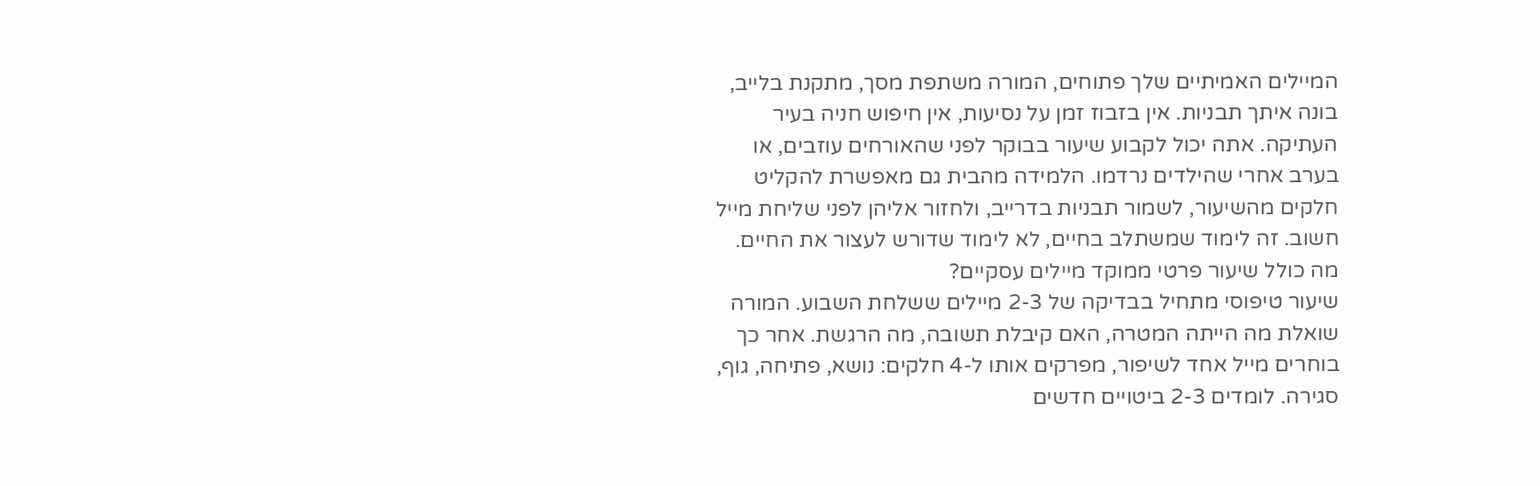המיילים האמיתיים שלך פתוחים, המורה משתפת מסך, מתקנת בלייב, בונה איתך תבניות. אין בזבוז זמן על נסיעות, אין חיפוש חניה בעיר העתיקה. אתה יכול לקבוע שיעור בבוקר לפני שהאורחים עוזבים, או בערב אחרי שהילדים נרדמו. הלמידה מהבית גם מאפשרת להקליט חלקים מהשיעור, לשמור תבניות בדרייב, ולחזור אליהן לפני שליחת מייל חשוב. זה לימוד שמשתלב בחיים, לא לימוד שדורש לעצור את החיים.
מה כולל שיעור פרטי ממוקד מיילים עסקיים?
שיעור טיפוסי מתחיל בבדיקה של 2-3 מיילים ששלחת השבוע. המורה שואלת מה הייתה המטרה, האם קיבלת תשובה, מה הרגשת. אחר כך בוחרים מייל אחד לשיפור, מפרקים אותו ל-4 חלקים: נושא, פתיחה, גוף, סגירה. לומדים 2-3 ביטויים חדשים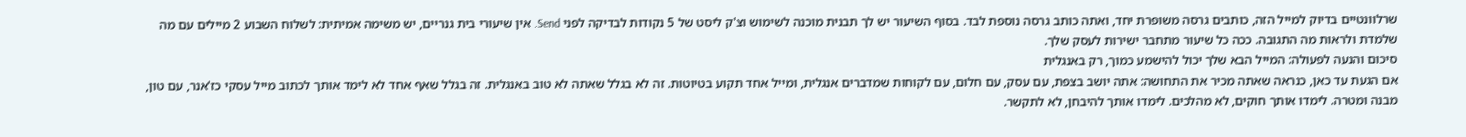שרלוונטיים בדיוק למייל הזה, כותבים גרסה משופרת יחד, ואתה כותב גרסה נוספת לבד. בסוף השיעור יש לך תבנית מוכנה לשימוש וצ'ק ליסט של 5 נקודות לבדיקה לפני Send. אין שיעורי בית גנריים, יש משימה אמיתית: לשלוח השבוע 2 מיילים עם מה שלמדת ולראות מה התגובה. ככה כל שיעור מתחבר ישירות לעסק שלך.
סיכום והנעה לפעולה: המייל הבא שלך יכול להישמע כמוך, רק באנגלית
אם הגעת עד כאן, כנראה שאתה מכיר את התחושה: אתה יושב בצפת, עם עסק, עם חלום, עם לקוחות שמדברים אנגלית, ומייל אחד תקוע בטיוטות. זה לא בגלל שאתה לא טוב באנגלית. זה בגלל שאף אחד לא לימד אותך לכתוב מייל עסקי כז'אנר, עם טון, מבנה ומטרה. לימדו אותך חוקים, לא מהלכים. לימדו אותך להיבחן, לא לתקשר.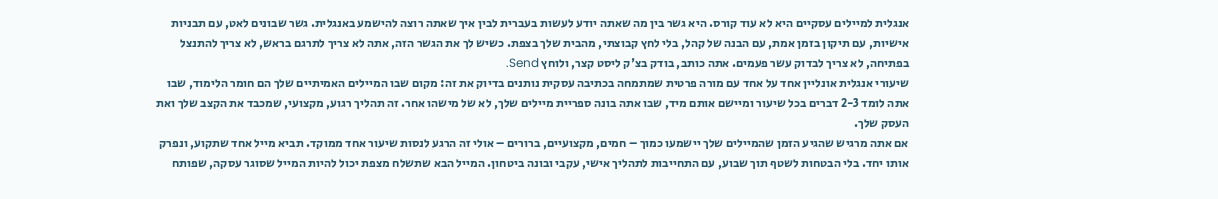אנגלית למיילים עסקיים היא לא עוד קורס. היא גשר בין מה שאתה יודע לעשות בעברית לבין איך שאתה רוצה להישמע באנגלית. גשר שבונים לאט, עם תבניות אישיות, עם תיקון בזמן אמת, עם הבנה של קהל, בלי לחץ קבוצתי, מהבית שלך בצפת. כשיש לך את הגשר הזה, אתה לא צריך לתרגם בראש, לא צריך להתנצל בפתיחה, לא צריך לבדוק עשר פעמים. אתה כותב, בודק בצ'ק ליסט קצר, ולוחץ Send.
שיעורי אנגלית אונליין אחד על אחד עם מורה פרטית שמתמחה בכתיבה עסקית נותנים בדיוק את זה: מקום שבו המיילים האמיתיים שלך הם חומר הלימוד, שבו אתה לומד 2-3 דברים בכל שיעור ומיישם אותם מיד, שבו אתה בונה ספריית מיילים שלך, לא של מישהו אחר. זה תהליך רגוע, מקצועי, שמכבד את הקצב שלך ואת העסק שלך.
אם אתה מרגיש שהגיע הזמן שהמיילים שלך יישמעו כמוך – חמים, מקצועיים, ברורים – אולי זה הרגע לנסות שיעור אחד ממוקד. תביא מייל אחד שתקוע, ונפרק אותו יחד. בלי הבטחות לשטף תוך שבוע, עם התחייבות לתהליך אישי, עקבי ובונה ביטחון. המייל הבא שתשלח מצפת יכול להיות המייל שסוגר עסקה, שפותח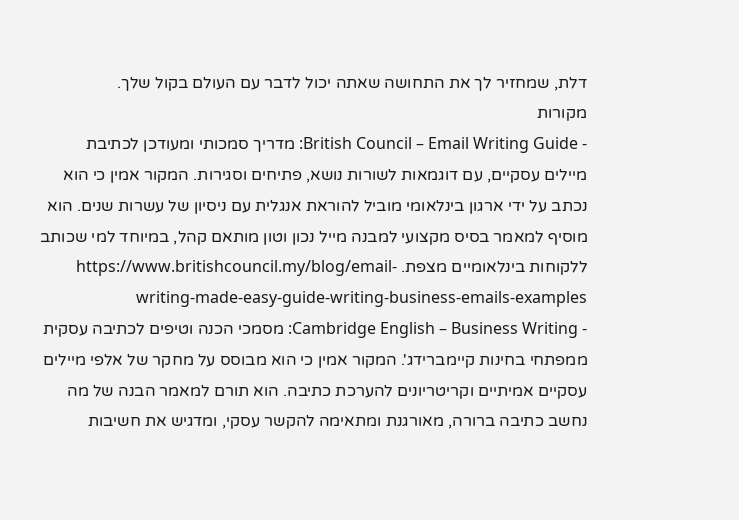דלת, שמחזיר לך את התחושה שאתה יכול לדבר עם העולם בקול שלך.
מקורות
- British Council – Email Writing Guide: מדריך סמכותי ומעודכן לכתיבת מיילים עסקיים, עם דוגמאות לשורות נושא, פתיחים וסגירות. המקור אמין כי הוא נכתב על ידי ארגון בינלאומי מוביל להוראת אנגלית עם ניסיון של עשרות שנים. הוא מוסיף למאמר בסיס מקצועי למבנה מייל נכון וטון מותאם קהל, במיוחד למי שכותב ללקוחות בינלאומיים מצפת. https://www.britishcouncil.my/blog/email-writing-made-easy-guide-writing-business-emails-examples
- Cambridge English – Business Writing: מסמכי הכנה וטיפים לכתיבה עסקית ממפתחי בחינות קיימברידג'. המקור אמין כי הוא מבוסס על מחקר של אלפי מיילים עסקיים אמיתיים וקריטריונים להערכת כתיבה. הוא תורם למאמר הבנה של מה נחשב כתיבה ברורה, מאורגנת ומתאימה להקשר עסקי, ומדגיש את חשיבות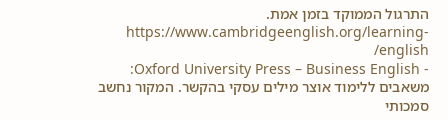התרגול הממוקד בזמן אמת. https://www.cambridgeenglish.org/learning-english/
- Oxford University Press – Business English: משאבים ללימוד אוצר מילים עסקי בהקשר. המקור נחשב סמכותי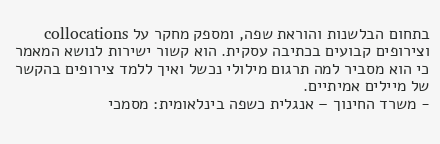בתחום הבלשנות והוראת שפה, ומספק מחקר על collocations וצירופים קבועים בכתיבה עסקית. הוא קשור ישירות לנושא המאמר כי הוא מסביר למה תרגום מילולי נכשל ואיך ללמד צירופים בהקשר של מיילים אמיתיים.
- משרד החינוך – אנגלית כשפה בינלאומית: מסמכי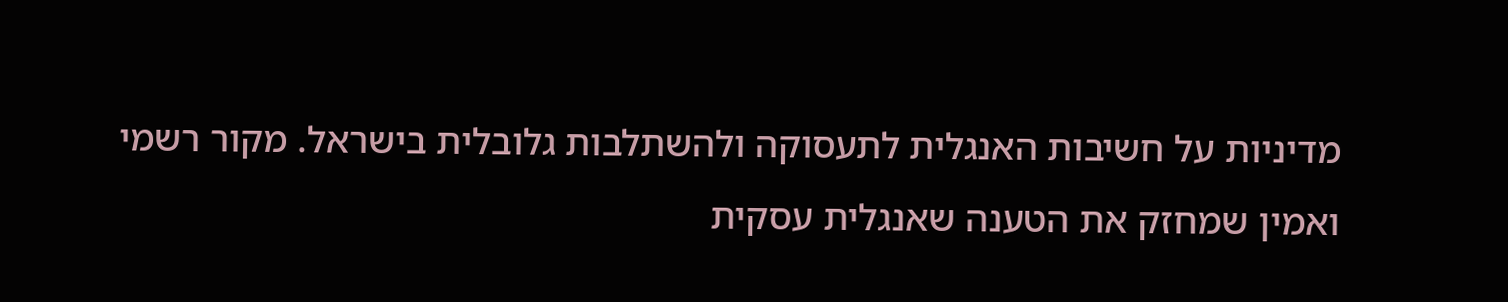מדיניות על חשיבות האנגלית לתעסוקה ולהשתלבות גלובלית בישראל. מקור רשמי ואמין שמחזק את הטענה שאנגלית עסקית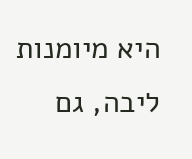היא מיומנות ליבה, גם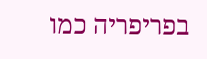בפריפריה כמו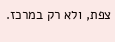צפת, ולא רק במרכז.